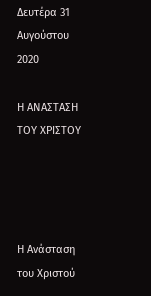Δευτέρα 31 Αυγούστου 2020

Η ΑΝΑΣΤΑΣΗ ΤΟΥ ΧΡΙΣΤΟΥ




Η Ανάσταση του Χριστού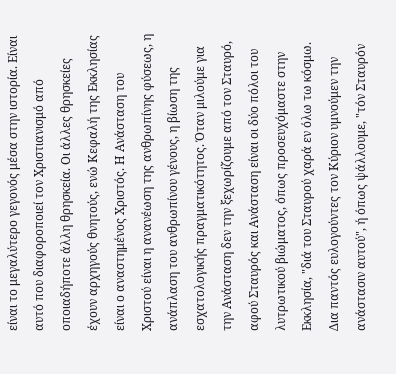είναι το μεγαλύτερο γεγονός μέσα στην ιστορία. Είναι αυτό που διαφοροποιεί τον Χριστιανισμό από οποιαδήποτε άλλη θρησκεία. Οι άλλες θρησκείες έχουν αρχηγούς θνητούς, ενώ Κεφαλή της Εκκλησίας είναι ο αναστημένος Χριστός. Η Ανάσταση του Χριστού είναι η ανανέωση της ανθρωπίνης φύσεως, η ανάπλαση του ανθρωπίνου γένους, η βίωση της εσχατολογικής πραγματικότητος. Όταν μιλούμε για την Ανάσταση δεν την ξεχωρίζουμε από τον Σταυρό, αφού Σταυρός και Ανάσταση είναι οι δύο πόλοι του λυτρωτικού βιώματος, όπως προσευχόμαστε στην Εκκλησία, "διά του Σταυρού χαρά εν όλω τω κόσμω. Δια παντός ευλογούντες τον Κύριον υμνούμεν την ανάστασιν αυτού", ή όπως ψάλλουμε, "τόν Σταυρόν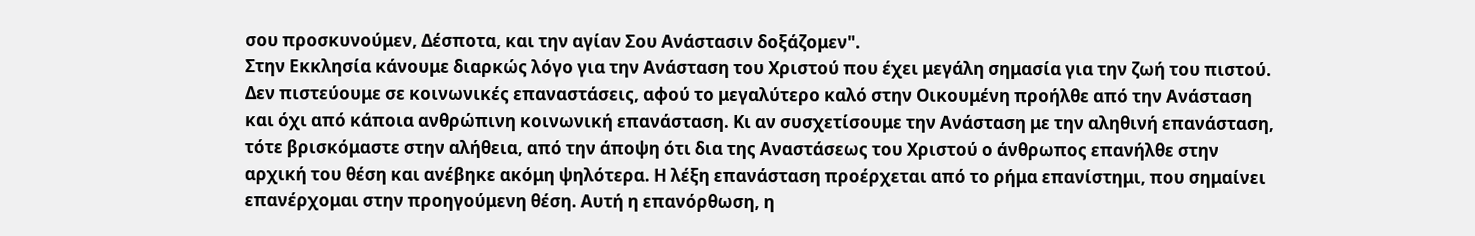σου προσκυνούμεν, Δέσποτα, και την αγίαν Σου Ανάστασιν δοξάζομεν".
Στην Εκκλησία κάνουμε διαρκώς λόγο για την Ανάσταση του Χριστού που έχει μεγάλη σημασία για την ζωή του πιστού. Δεν πιστεύουμε σε κοινωνικές επαναστάσεις, αφού το μεγαλύτερο καλό στην Οικουμένη προήλθε από την Ανάσταση και όχι από κάποια ανθρώπινη κοινωνική επανάσταση. Κι αν συσχετίσουμε την Ανάσταση με την αληθινή επανάσταση, τότε βρισκόμαστε στην αλήθεια, από την άποψη ότι δια της Αναστάσεως του Χριστού ο άνθρωπος επανήλθε στην αρχική του θέση και ανέβηκε ακόμη ψηλότερα. Η λέξη επανάσταση προέρχεται από το ρήμα επανίστημι, που σημαίνει επανέρχομαι στην προηγούμενη θέση. Αυτή η επανόρθωση, η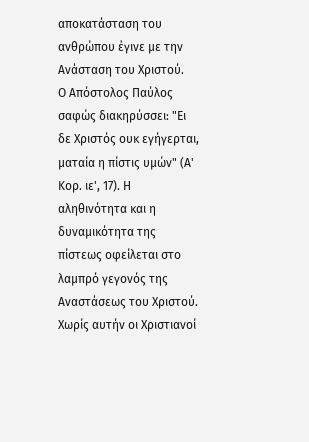αποκατάσταση του ανθρώπου έγινε με την Ανάσταση του Χριστού.
Ο Απόστολος Παύλος σαφώς διακηρύσσει: "Ει δε Χριστός ουκ εγήγερται, ματαία η πίστις υμών" (Α' Κορ. ιε', 17). Η αληθινότητα και η δυναμικότητα της πίστεως οφείλεται στο λαμπρό γεγονός της Αναστάσεως του Χριστού. Χωρίς αυτήν οι Χριστιανοί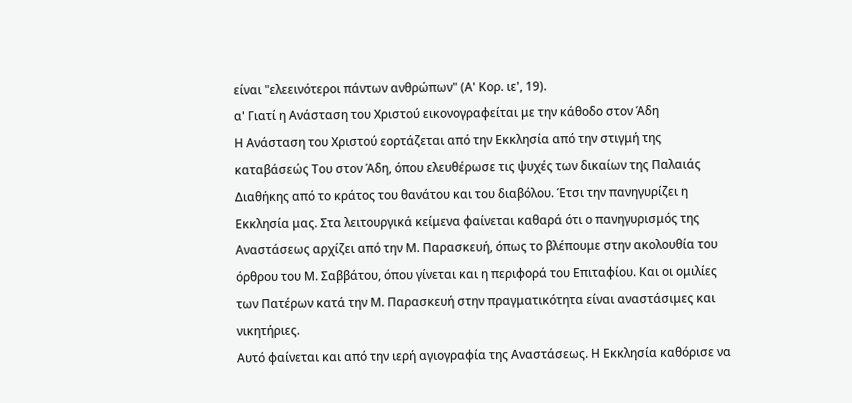είναι "ελεεινότεροι πάντων ανθρώπων" (Α' Κορ. ιε', 19).
α' Γιατί η Ανάσταση του Χριστού εικονογραφείται με την κάθοδο στον Άδη
Η Ανάσταση του Χριστού εορτάζεται από την Εκκλησία από την στιγμή της καταβάσεώς Του στον Άδη, όπου ελευθέρωσε τις ψυχές των δικαίων της Παλαιάς Διαθήκης από το κράτος του θανάτου και του διαβόλου. Έτσι την πανηγυρίζει η Εκκλησία μας. Στα λειτουργικά κείμενα φαίνεται καθαρά ότι ο πανηγυρισμός της Αναστάσεως αρχίζει από την Μ. Παρασκευή, όπως το βλέπουμε στην ακολουθία του όρθρου του Μ. Σαββάτου, όπου γίνεται και η περιφορά του Επιταφίου. Και οι ομιλίες των Πατέρων κατά την Μ. Παρασκευή στην πραγματικότητα είναι αναστάσιμες και νικητήριες.
Αυτό φαίνεται και από την ιερή αγιογραφία της Αναστάσεως. Η Εκκλησία καθόρισε να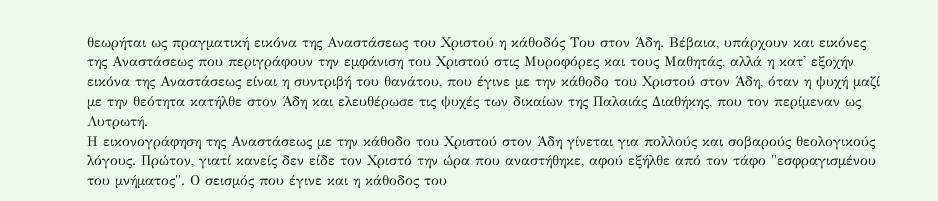θεωρήται ως πραγματική εικόνα της Αναστάσεως του Χριστού η κάθοδός Του στον Άδη. Βέβαια, υπάρχουν και εικόνες της Αναστάσεως που περιγράφουν την εμφάνιση του Χριστού στις Μυροφόρες και τους Μαθητάς, αλλά η κατ' εξοχήν εικόνα της Αναστάσεως είναι η συντριβή του θανάτου, που έγινε με την κάθοδο του Χριστού στον Άδη, όταν η ψυχή μαζί με την θεότητα κατήλθε στον Άδη και ελευθέρωσε τις ψυχές των δικαίων της Παλαιάς Διαθήκης, που τον περίμεναν ως Λυτρωτή.
Η εικονογράφηση της Αναστάσεως με την κάθοδο του Χριστού στον Άδη γίνεται για πολλούς και σοβαρούς θεολογικούς λόγους. Πρώτον, γιατί κανείς δεν είδε τον Χριστό την ώρα που αναστήθηκε, αφού εξήλθε από τον τάφο "εσφραγισμένου του μνήματος". Ο σεισμός που έγινε και η κάθοδος του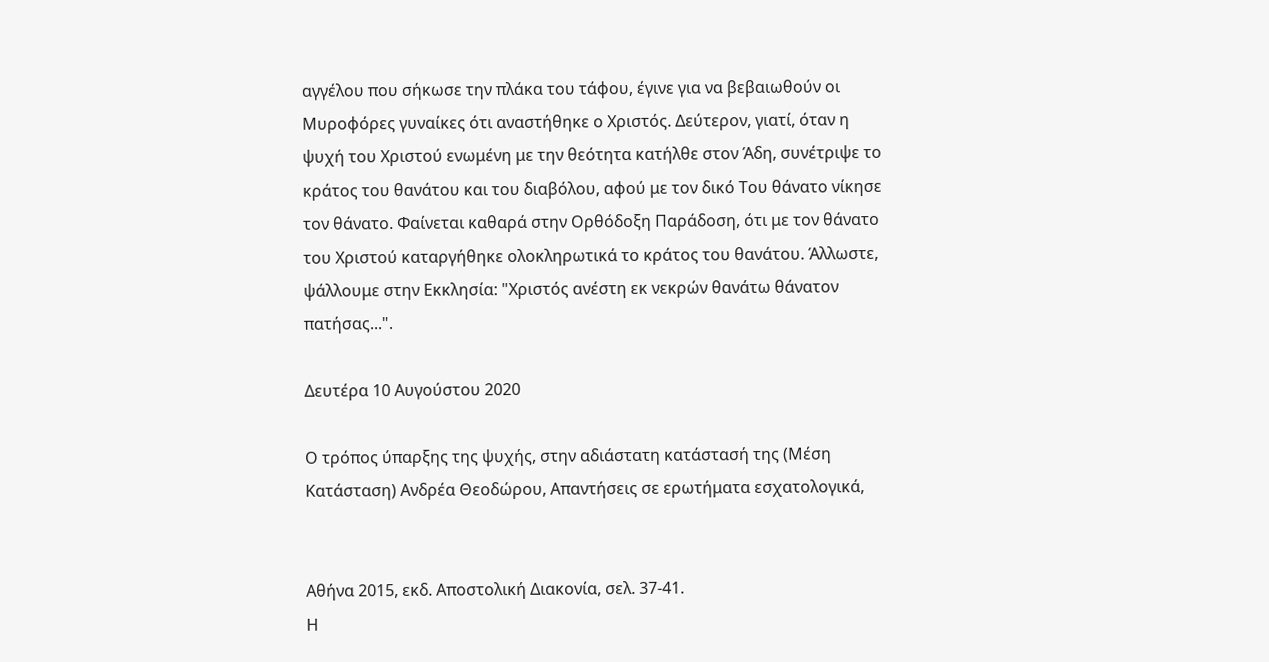αγγέλου που σήκωσε την πλάκα του τάφου, έγινε για να βεβαιωθούν οι Μυροφόρες γυναίκες ότι αναστήθηκε ο Χριστός. Δεύτερον, γιατί, όταν η ψυχή του Χριστού ενωμένη με την θεότητα κατήλθε στον Άδη, συνέτριψε το κράτος του θανάτου και του διαβόλου, αφού με τον δικό Του θάνατο νίκησε τον θάνατο. Φαίνεται καθαρά στην Ορθόδοξη Παράδοση, ότι με τον θάνατο του Χριστού καταργήθηκε ολοκληρωτικά το κράτος του θανάτου. Άλλωστε, ψάλλουμε στην Εκκλησία: "Χριστός ανέστη εκ νεκρών θανάτω θάνατον πατήσας...".

Δευτέρα 10 Αυγούστου 2020

Ο τρόπος ύπαρξης της ψυχής, στην αδιάστατη κατάστασή της (Μέση Κατάσταση) Ανδρέα Θεοδώρου, Απαντήσεις σε ερωτήματα εσχατολογικά,


Αθήνα 2015, εκδ. Αποστολική Διακονία, σελ. 37-41.
Η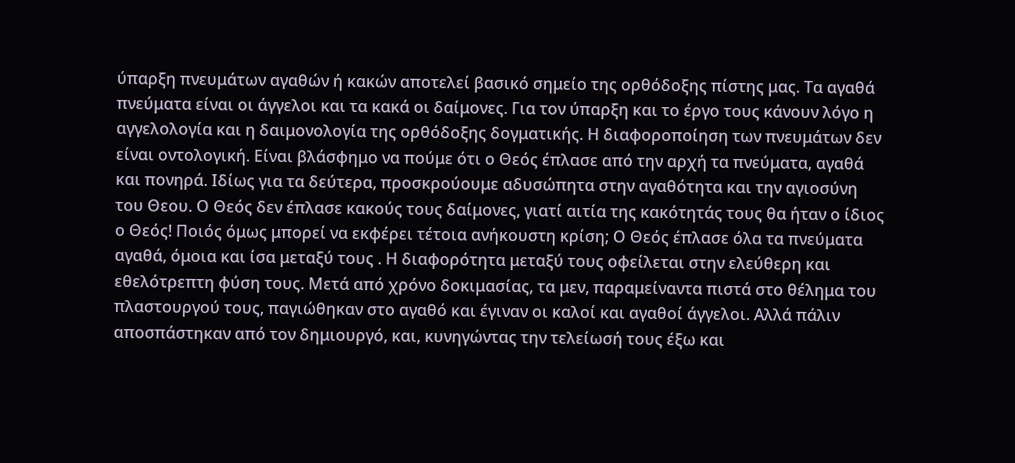ύπαρξη πνευμάτων αγαθών ή κακών αποτελεί βασικό σημείο της ορθόδοξης πίστης μας. Τα αγαθά πνεύματα είναι οι άγγελοι και τα κακά οι δαίμονες. Για τον ύπαρξη και το έργο τους κάνουν λόγο η αγγελολογία και η δαιμονολογία της ορθόδοξης δογματικής. Η διαφοροποίηση των πνευμάτων δεν είναι οντολογική. Είναι βλάσφημο να πούμε ότι ο Θεός έπλασε από την αρχή τα πνεύματα, αγαθά και πονηρά. Ιδίως για τα δεύτερα, προσκρούουμε αδυσώπητα στην αγαθότητα και την αγιοσύνη του Θεου. Ο Θεός δεν έπλασε κακούς τους δαίμονες, γιατί αιτία της κακότητάς τους θα ήταν ο ίδιος ο Θεός! Ποιός όμως μπορεί να εκφέρει τέτοια ανήκουστη κρίση; Ο Θεός έπλασε όλα τα πνεύματα αγαθά, όμοια και ίσα μεταξύ τους . Η διαφορότητα μεταξύ τους οφείλεται στην ελεύθερη και εθελότρεπτη φύση τους. Μετά από χρόνο δοκιμασίας, τα μεν, παραμείναντα πιστά στο θέλημα του πλαστουργού τους, παγιώθηκαν στο αγαθό και έγιναν οι καλοί και αγαθοί άγγελοι. Αλλά πάλιν αποσπάστηκαν από τον δημιουργό, και, κυνηγώντας την τελείωσή τους έξω και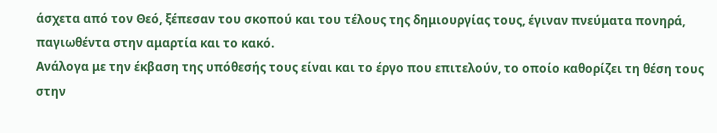άσχετα από τον Θεό, ξέπεσαν του σκοπού και του τέλους της δημιουργίας τους, έγιναν πνεύματα πονηρά, παγιωθέντα στην αμαρτία και το κακό.
Ανάλογα με την έκβαση της υπόθεσής τους είναι και το έργο που επιτελούν, το οποίο καθορίζει τη θέση τους στην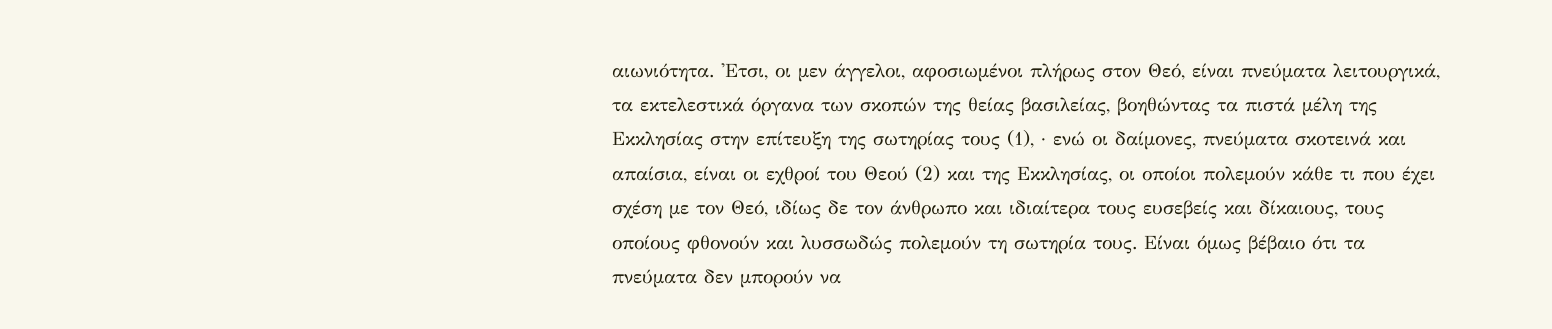αιωνιότητα. 'Ετσι, οι μεν άγγελοι, αφοσιωμένοι πλήρως στον Θεό, είναι πνεύματα λειτουργικά, τα εκτελεστικά όργανα των σκοπών της θείας βασιλείας, βοηθώντας τα πιστά μέλη της Εκκλησίας στην επίτευξη της σωτηρίας τους (1), · ενώ οι δαίμονες, πνεύματα σκοτεινά και απαίσια, είναι οι εχθροί του Θεού (2) και της Εκκλησίας, οι οποίοι πολεμούν κάθε τι που έχει σχέση με τον Θεό, ιδίως δε τον άνθρωπο και ιδιαίτερα τους ευσεβείς και δίκαιους, τους οποίους φθονούν και λυσσωδώς πολεμούν τη σωτηρία τους. Είναι όμως βέβαιο ότι τα πνεύματα δεν μπορούν να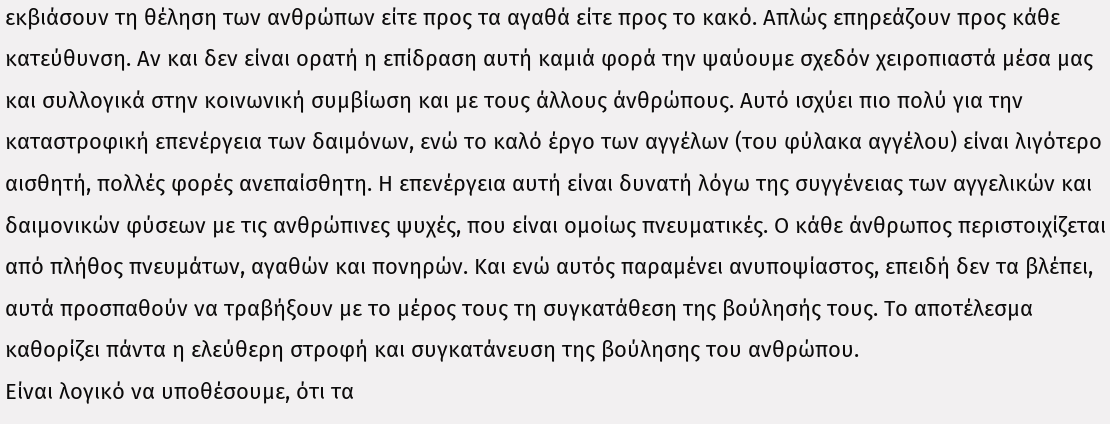εκβιάσουν τη θέληση των ανθρώπων είτε προς τα αγαθά είτε προς το κακό. Απλώς επηρεάζουν προς κάθε κατεύθυνση. Αν και δεν είναι ορατή η επίδραση αυτή καμιά φορά την ψαύουμε σχεδόν χειροπιαστά μέσα μας και συλλογικά στην κοινωνική συμβίωση και με τους άλλους άνθρώπους. Αυτό ισχύει πιο πολύ για την καταστροφική επενέργεια των δαιμόνων, ενώ το καλό έργο των αγγέλων (του φύλακα αγγέλου) είναι λιγότερο αισθητή, πολλές φορές ανεπαίσθητη. Η επενέργεια αυτή είναι δυνατή λόγω της συγγένειας των αγγελικών και δαιμονικών φύσεων με τις ανθρώπινες ψυχές, που είναι ομοίως πνευματικές. Ο κάθε άνθρωπος περιστοιχίζεται από πλήθος πνευμάτων, αγαθών και πονηρών. Και ενώ αυτός παραμένει ανυποψίαστος, επειδή δεν τα βλέπει, αυτά προσπαθούν να τραβήξουν με το μέρος τους τη συγκατάθεση της βούλησής τους. Το αποτέλεσμα καθορίζει πάντα η ελεύθερη στροφή και συγκατάνευση της βούλησης του ανθρώπου.
Είναι λογικό να υποθέσουμε, ότι τα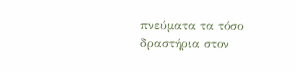πνεύματα τα τόσο δραστήρια στον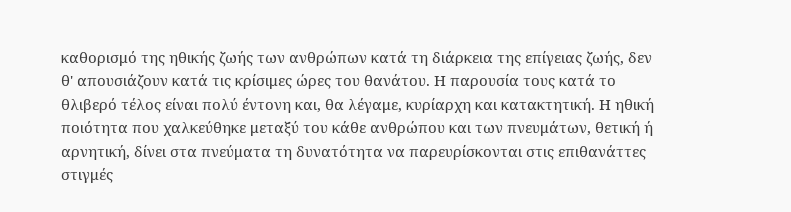καθορισμό της ηθικής ζωής των ανθρώπων κατά τη διάρκεια της επίγειας ζωής, δεν θ' απουσιάζουν κατά τις κρίσιμες ώρες του θανάτου. Η παρουσία τους κατά το θλιβερό τέλος είναι πολύ έντονη και, θα λέγαμε, κυρίαρχη και κατακτητική. Η ηθική ποιότητα που χαλκεύθηκε μεταξύ του κάθε ανθρώπου και των πνευμάτων, θετική ή αρνητική, δίνει στα πνεύματα τη δυνατότητα να παρευρίσκονται στις επιθανάττες στιγμές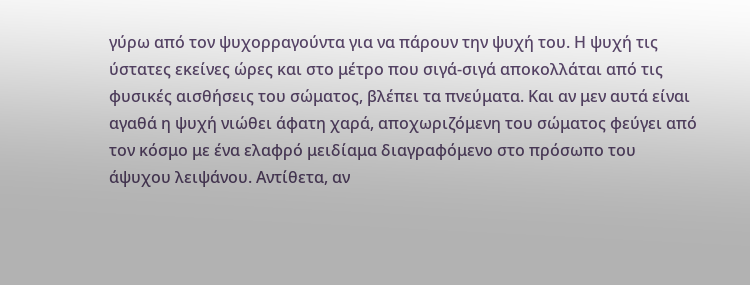γύρω από τον ψυχορραγούντα για να πάρουν την ψυχή του. Η ψυχή τις ύστατες εκείνες ώρες και στο μέτρο που σιγά-σιγά αποκολλάται από τις φυσικές αισθήσεις του σώματος, βλέπει τα πνεύματα. Και αν μεν αυτά είναι αγαθά η ψυχή νιώθει άφατη χαρά, αποχωριζόμενη του σώματος φεύγει από τον κόσμο με ένα ελαφρό μειδίαμα διαγραφόμενο στο πρόσωπο του άψυχου λειψάνου. Αντίθετα, αν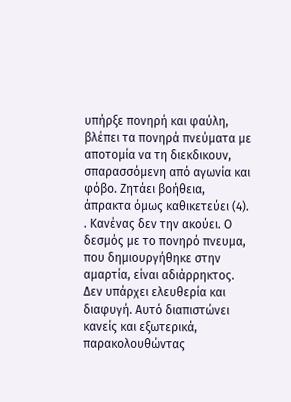υπήρξε πονηρή και φαύλη, βλέπει τα πονηρά πνεύματα με αποτομία να τη διεκδικουν, σπαρασσόμενη από αγωνία και φόβο. Ζητάει βοήθεια, άπρακτα όμως καθικετεύει (4). . Κανένας δεν την ακούει. Ο δεσμός με το πονηρό πνευμα, που δημιουργήθηκε στην αμαρτία, είναι αδιάρρηκτος. Δεν υπάρχει ελευθερία και διαφυγή. Αυτό διαπιστώνει κανείς και εξωτερικά, παρακολουθώντας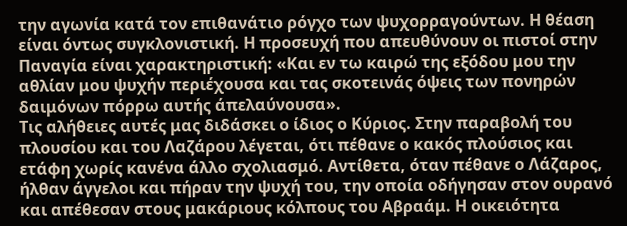την αγωνία κατά τον επιθανάτιο ρόγχο των ψυχορραγούντων. Η θέαση είναι όντως συγκλονιστική. Η προσευχή που απευθύνουν οι πιστοί στην Παναγία είναι χαρακτηριστική: «Και εν τω καιρώ της εξόδου μου την αθλίαν μου ψυχήν περιέχουσα και τας σκοτεινάς όψεις των πονηρών δαιμόνων πόρρω αυτής άπελαύνουσα».
Τις αλήθειες αυτές μας διδάσκει ο ίδιος ο Κύριος. Στην παραβολή του πλουσίου και του Λαζάρου λέγεται, ότι πέθανε ο κακός πλούσιος και ετάφη χωρίς κανένα άλλο σχολιασμό. Αντίθετα, όταν πέθανε ο Λάζαρος, ήλθαν άγγελοι και πήραν την ψυχή του, την οποία οδήγησαν στον ουρανό και απέθεσαν στους μακάριους κόλπους του Αβραάμ. Η οικειότητα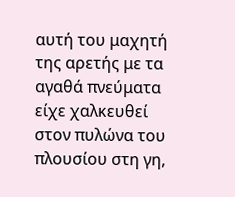αυτή του μαχητή της αρετής με τα αγαθά πνεύματα είχε χαλκευθεί στον πυλώνα του πλουσίου στη γη,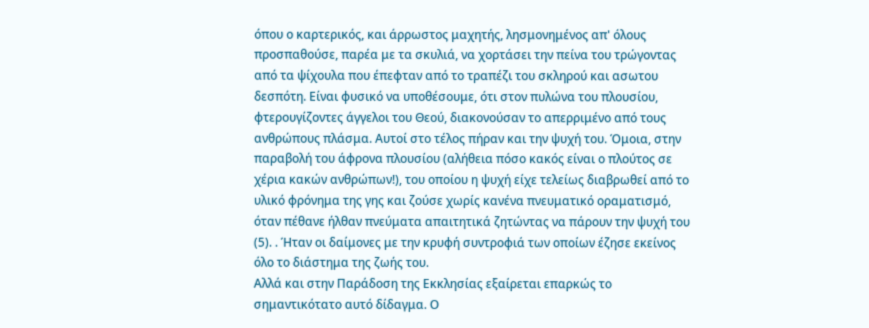όπου ο καρτερικός, και άρρωστος μαχητής, λησμονημένος απ' όλους προσπαθούσε, παρέα με τα σκυλιά, να χορτάσει την πείνα του τρώγοντας από τα ψίχουλα που έπεφταν από το τραπέζι του σκληρού και ασωτου δεσπότη. Είναι φυσικό να υποθέσουμε, ότι στον πυλώνα του πλουσίου, φτερουγίζοντες άγγελοι του Θεού, διακονούσαν το απερριμένο από τους ανθρώπους πλάσμα. Αυτοί στο τέλος πήραν και την ψυχή του. Όμοια, στην παραβολή του άφρονα πλουσίου (αλήθεια πόσο κακός είναι ο πλούτος σε χέρια κακών ανθρώπων!), του οποίου η ψυχή είχε τελείως διαβρωθεί από το υλικό φρόνημα της γης και ζούσε χωρίς κανένα πνευματικό οραματισμό, όταν πέθανε ήλθαν πνεύματα απαιτητικά ζητώντας να πάρουν την ψυχή του (5). . Ήταν οι δαίμονες με την κρυφή συντροφιά των οποίων έζησε εκείνος όλο το διάστημα της ζωής του.
Αλλά και στην Παράδοση της Εκκλησίας εξαίρεται επαρκώς το σημαντικότατο αυτό δίδαγμα. Ο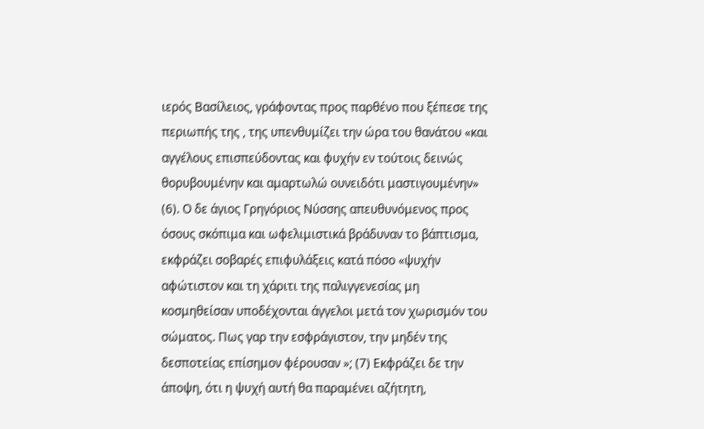ιερός Βασίλειος, γράφοντας προς παρθένο που ξέπεσε της περιωπής της , της υπενθυμίζει την ώρα του θανάτου «και αγγέλους επισπεύδοντας και φυχήν εν τούτοις δεινώς θορυβουμένην και αμαρτωλώ ουνειδότι μαστιγουμένην» (6). Ο δε άγιος Γρηγόριος Νύσσης απευθυνόμενος προς όσους σκόπιμα και ωφελιμιστικά βράδυναν το βάπτισμα, εκφράζει σοβαρές επιφυλάξεις κατά πόσο «ψυχήν αφώτιστον και τη χάριτι της παλιγγενεσίας μη κοσμηθείσαν υποδέχονται άγγελοι μετά τον χωρισμόν του σώματος. Πως γαρ την εσφράγιστον, την μηδέν της δεσποτείας επίσημον φέρουσαν »; (7) Εκφράζει δε την άποψη, ότι η ψυχή αυτή θα παραμένει αζήτητη,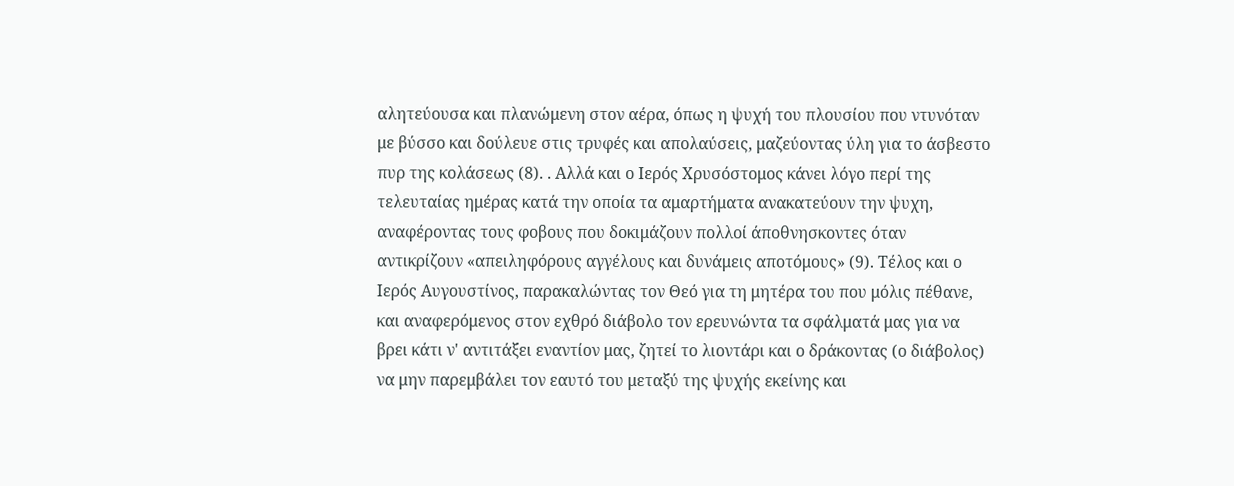αλητεύουσα και πλανώμενη στον αέρα, όπως η ψυχή του πλουσίου που ντυνόταν με βύσσο και δούλευε στις τρυφές και απολαύσεις, μαζεύοντας ύλη για το άσβεστο πυρ της κολάσεως (8). . Αλλά και ο Ιερός Χρυσόστομος κάνει λόγο περί της τελευταίας ημέρας κατά την οποία τα αμαρτήματα ανακατεύουν την ψυχη, αναφέροντας τους φοβους που δοκιμάζουν πολλοί άποθνησκοντες όταν αντικρίζουν «απειληφόρους αγγέλους και δυνάμεις αποτόμους» (9). Τέλος και ο Ιερός Αυγουστίνος, παρακαλώντας τον Θεό για τη μητέρα του που μόλις πέθανε, και αναφερόμενος στον εχθρό διάβολο τον ερευνώντα τα σφάλματά μας για να βρει κάτι ν' αντιτάξει εναντίον μας, ζητεί το λιοντάρι και ο δράκοντας (ο διάβολος) να μην παρεμβάλει τον εαυτό του μεταξύ της ψυχής εκείνης και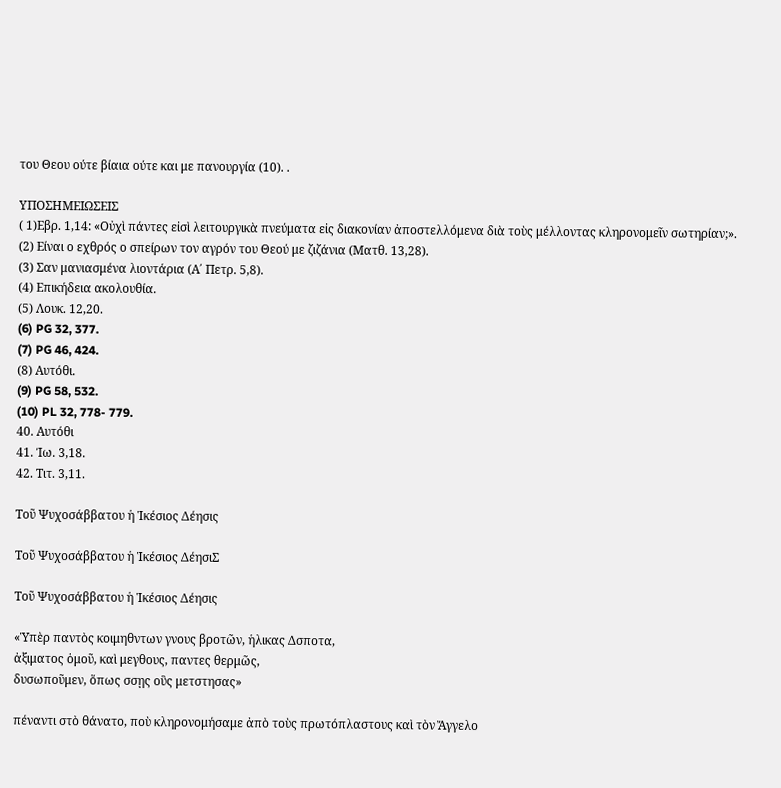του Θεου ούτε βίαια ούτε και με πανουργία (10). .

ΥΠΟΣΗΜΕΙΩΣΕΙΣ
( 1)Εβρ. 1,14: «Οὐχὶ πάντες εἰσὶ λειτουργικὰ πνεύματα εἰς διακονίαν ἀποστελλόμενα διὰ τοὺς μέλλοντας κληρονομεῖν σωτηρίαν;».
(2) Είναι ο εχθρός ο σπείρων τον αγρόν του Θεού με ζιζάνια (Ματθ. 13,28).
(3) Σαν μανιασμένα λιοντάρια (Α΄ Πετρ. 5,8).
(4) Επικήδεια ακολουθία.
(5) Λουκ. 12,20.
(6) PG 32, 377.
(7) PG 46, 424.
(8) Αυτόθι.
(9) PG 58, 532.
(10) PL 32, 778- 779.
40. Αυτόθι
41. Ίω. 3,18.
42. Τιτ. 3,11.

Τοῦ Ψυχοσάββατου ἡ Ἱκέσιος Δέησις

Τοῦ Ψυχοσάββατου ἡ Ἱκέσιος ΔέησιΣ

Τοῦ Ψυχοσάββατου ἡ Ἱκέσιος Δέησις

«Ὑπὲρ παντὸς κοιμηθντων γνους βροτῶν, ἡλικας Δσποτα,
ἀξιματος ὁμοῦ, καὶ μεγθους, παντες θερμῶς,
δυσωποῦμεν, ὅπως σσῃς οὓς μετστησας»

πέναντι στὸ θάνατο, ποὺ κληρονομήσαμε ἀπὸ τοὺς πρωτόπλαστους καὶ τὸν Ἄγγελο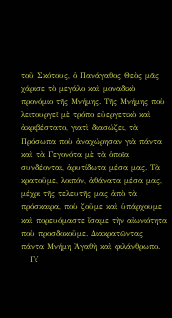τοῦ Σκότους, ὁ Πανάγαθος Θεὸς μᾶς χάρισε τὸ μεγάλο καὶ μοναδικὸ προνόμιο τῆς Μνήμης. Τῆς Μνήμης ποὺ λειτουργεῖ μὲ τρόπο εὐεργετικὸ καὶ ἀκριβέστατο, γιατὶ διασώζει, τὰ Πρόσωπα ποὺ ἀναχώρησαν γιὰ πάντα καὶ τὰ Γεγονότα μὲ τὰ ὁποῖα συνδέονται, ἀρυτίδωτα μέσα μας. Τὰ κρατοῦμε, λοιπόν, ἀθάνατα μέσα μας, μέχρι τῆς τελευτῆς μας ἀπὸ τὰ πρόσκαιρα, ποὺ ζοῦμε καὶ ὑπάρχουμε καὶ πορευόμαστε ἴσαμε τὴν αἰωνιότητα ποὺ προσδοκοῦμε. Διακρατῶντας πάντα Μνήμη Ἀγαθὴ καὶ φιλάνθρωπο.
   Γι᾿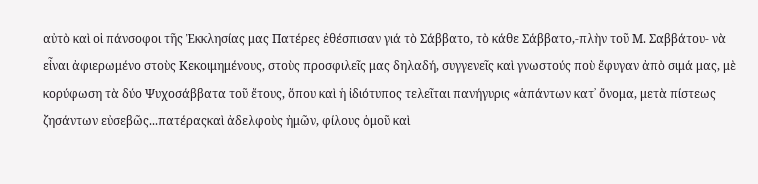αὐτὸ καὶ οἱ πάνσοφοι τῆς Ἐκκλησίας μας Πατέρες ἐθέσπισαν γιά τὸ Σάββατο, τὸ κάθε Σάββατο,-πλὴν τοῦ Μ. Σαββάτου- νὰ εἶναι ἀφιερωμένο στοὺς Κεκοιμημένους, στοὺς προσφιλεῖς μας δηλαδή, συγγενεῖς καὶ γνωστούς ποὺ ἔφυγαν ἀπὸ σιμά μας, μὲ κορύφωση τὰ δύο Ψυχοσάββατα τοῦ ἔτους, ὅπου καὶ ἡ ἰδιότυπος τελεῖται πανήγυρις «ἁπάντων κατ᾿ ὄνομα, μετὰ πίστεως ζησάντων εὐσεβῶς...πατέραςκαὶ ἀδελφοὺς ἠμῶν, φίλους ὁμοῦ καὶ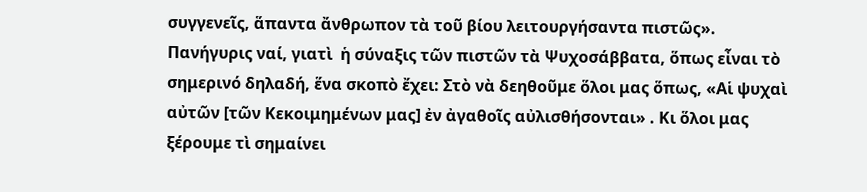συγγενεῖς, ἅπαντα ἄνθρωπον τὰ τοῦ βίου λειτουργήσαντα πιστῶς». Πανήγυρις ναί, γιατὶ  ἡ σύναξις τῶν πιστῶν τὰ Ψυχοσάββατα, ὅπως εἶναι τὸ σημερινό δηλαδή, ἕνα σκοπὸ ἔχει: Στὸ νὰ δεηθοῦμε ὅλοι μας ὅπως, «Αἱ ψυχαὶ αὐτῶν [τῶν Κεκοιμημένων μας] ἐν ἀγαθοῖς αὐλισθήσονται» . Κι ὅλοι μας ξέρουμε τὶ σημαίνει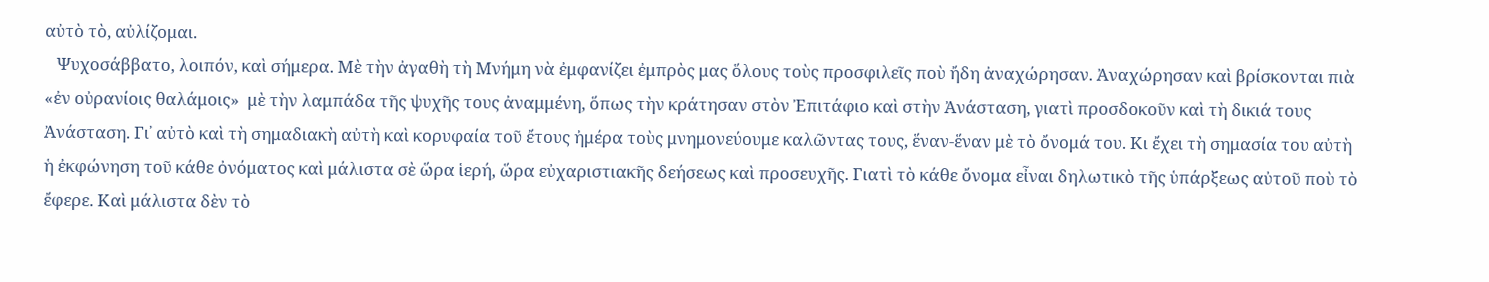αὐτὸ τὸ, αὐλίζομαι.
   Ψυχοσάββατο, λοιπόν, καὶ σήμερα. Μὲ τὴν ἀγαθὴ τὴ Μνήμη νὰ ἐμφανίζει ἐμπρὸς μας ὅλους τοὺς προσφιλεῖς ποὺ ἤδη ἀναχώρησαν. Ἀναχώρησαν καὶ βρίσκονται πιὰ «ἐν οὐρανίοις θαλάμοις»  μὲ τὴν λαμπάδα τῆς ψυχῆς τους ἀναμμένη, ὅπως τὴν κράτησαν στὸν Ἐπιτάφιο καὶ στὴν Ἀνάσταση, γιατὶ προσδοκοῦν καὶ τὴ δικιά τους Ἀνάσταση. Γι᾿ αὐτὸ καὶ τὴ σημαδιακὴ αὐτὴ καὶ κορυφαία τοῦ ἔτους ἠμέρα τοὺς μνημονεύουμε καλῶντας τους, ἕναν-ἕναν μὲ τὸ ὄνομά του. Κι ἔχει τὴ σημασία του αὐτὴ ἡ ἐκφώνηση τοῦ κάθε ὀνόματος καὶ μάλιστα σὲ ὥρα ἱερή, ὥρα εὐχαριστιακῆς δεήσεως καὶ προσευχῆς. Γιατὶ τὸ κάθε ὄνομα εἶναι δηλωτικὸ τῆς ὑπάρξεως αὐτοῦ ποὺ τὸ ἔφερε. Καὶ μάλιστα δὲν τὸ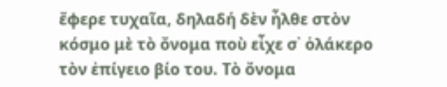ἔφερε τυχαῖα, δηλαδή δὲν ἦλθε στὸν κόσμο μὲ τὸ ὄνομα ποὺ εἶχε σ᾿ ὁλάκερο τὸν ἐπίγειο βίο του. Τὸ ὄνομα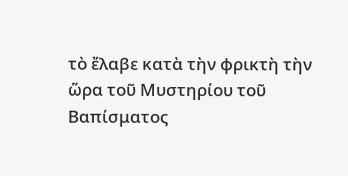τὸ ἔλαβε κατὰ τὴν φρικτὴ τὴν ὥρα τοῦ Μυστηρίου τοῦ Βαπίσματος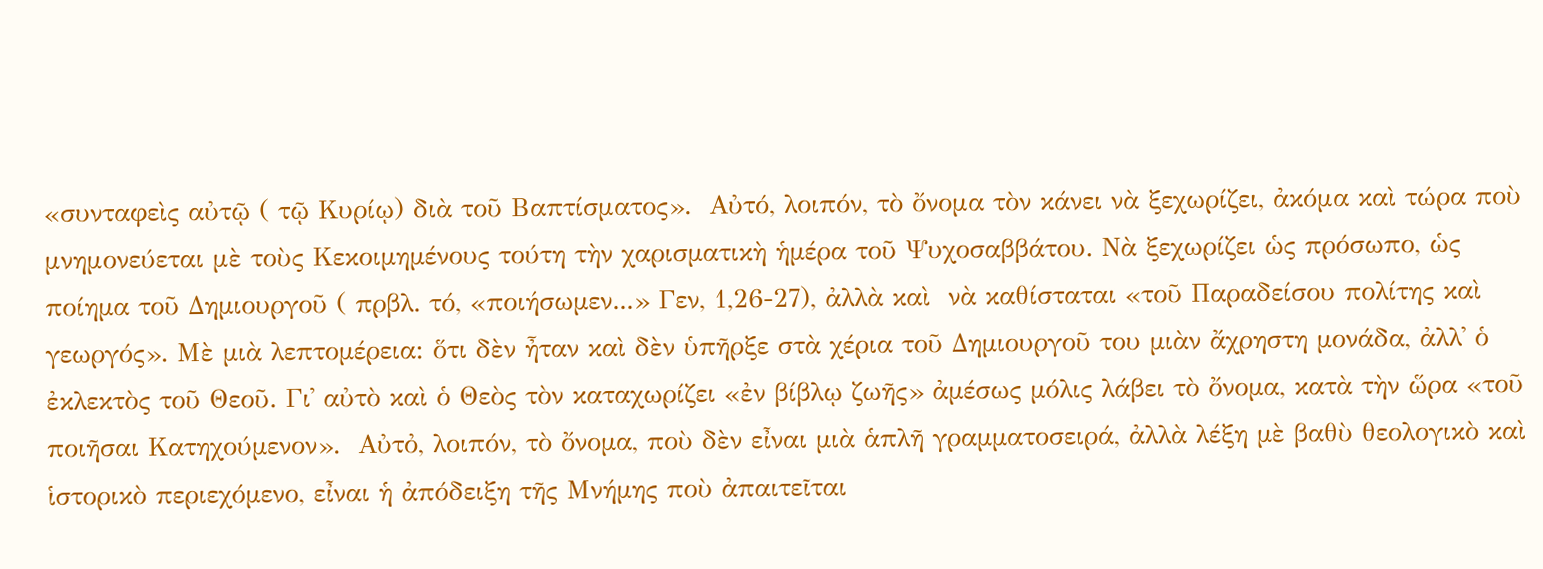«συνταφεὶς αὐτῷ ( τῷ Κυρίῳ) διὰ τοῦ Βαπτίσματος».  Αὐτό, λοιπόν, τὸ ὄνομα τὸν κάνει νὰ ξεχωρίζει, ἀκόμα καὶ τώρα ποὺ μνημονεύεται μὲ τοὺς Κεκοιµηµένους τούτη τὴν χαρισµατικὴ ἡµέρα τοῦ Ψυχοσαββάτου. Νὰ ξεχωρίζει ὡς πρόσωπο, ὡς ποίηµα τοῦ Δηµιουργοῦ ( πρβλ. τό, «ποιήσωµεν...» Γεν, 1,26-27), ἀλλὰ καὶ  νὰ καθίσταται «τοῦ Παραδείσου πολίτης καὶ γεωργός». Μὲ µιὰ λεπτοµέρεια: ὅτι δὲν ἦταν καὶ δὲν ὑπῆρξε στὰ χέρια τοῦ Δηµιουργοῦ του µιὰν ἄχρηστη µονάδα, ἀλλ᾿ ὁ ἐκλεκτὸς τοῦ Θεοῦ. Γι᾿ αὐτὸ καὶ ὁ Θεὸς τὸν καταχωρίζει «ἐν βίβλῳ ζωῆς» ἀµέσως µόλις λάβει τὸ ὄνοµα, κατὰ τὴν ὥρα «τοῦ ποιῆσαι Κατηχούµενον».  Αὐτὀ, λοιπόν, τὸ ὄνοµα, ποὺ δὲν εἶναι µιὰ ἁπλῆ γραµµατοσειρά, ἀλλὰ λέξη µὲ βαθὺ θεολογικὸ καὶ ἱστορικὸ περιεχόµενο, εἶναι ἡ ἀπόδειξη τῆς Μνήµης ποὺ ἀπαιτεῖται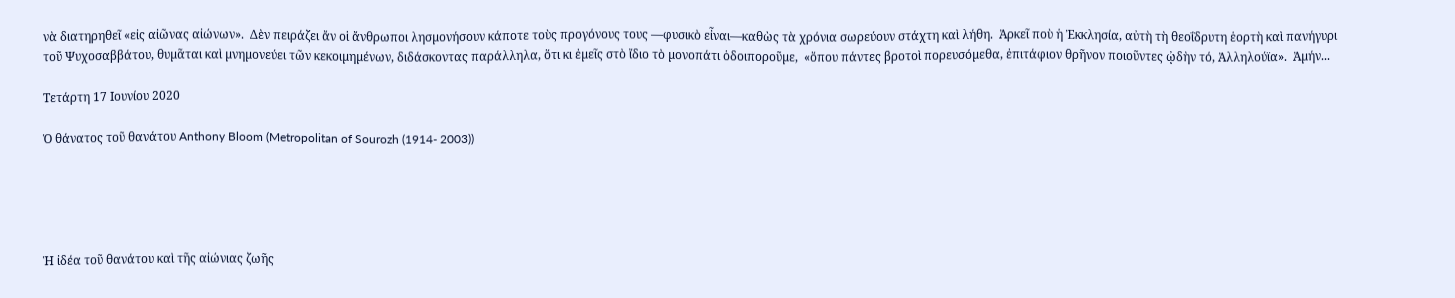νὰ διατηρηθεῖ «εἰς αἰῶνας αἰώνων».  Δὲν πειράζει ἄν οἱ ἄνθρωποι λησµονήσουν κάποτε τοὺς προγόνους τους —φυσικὸ εἶναι—καθὼς τὰ χρόνια σωρεύουν στάχτη καὶ λήθη.  Ἀρκεῖ ποὺ ἡ Ἐκκλησία, αὐτὴ τὴ θεοΐδρυτη ἑορτὴ καὶ πανήγυρι τοῦ Ψυχοσαββάτου, θυµᾶται καὶ µνηµονεύει τῶν κεκοιµηµένων, διδάσκοντας παράλληλα, ὅτι κι ἐµεῖς στὸ ἴδιο τὸ µονοπάτι ὁδοιποροῦµε,  «ὅπου πάντες βροτοὶ πορευσόµεθα, ἐπιτάφιον θρῆνον ποιοῦντες ᾠδὴν τό, Ἀλληλούϊα».  Ἀµήν...

Τετάρτη 17 Ιουνίου 2020

Ὁ θάνατος τοῦ θανάτου Anthony Bloom (Metropolitan of Sourozh (1914- 2003))





Ἡ ἰδέα τοῦ θανάτου καὶ τῆς αἰώνιας ζωῆς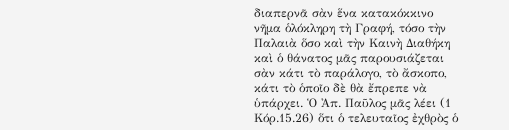διαπερνᾶ σὰν ἕνα κατακόκκινο νῆμα ὁλόκληρη τὴ Γραφή, τόσο τὴν Παλαιὰ ὅσο καὶ τὴν Καινὴ Διαθήκη καὶ ὁ θάνατος μᾶς παρουσιάζεται σὰν κάτι τὸ παράλογο, τὸ ἄσκοπο, κάτι τὸ ὁποῖο δὲ θὰ ἔπρεπε νὰ ὑπάρχει. Ὁ Ἀπ. Παῦλος μᾶς λέει (1 Κόρ.15.26) ὅτι ὁ τελευταῖος ἐχθρὸς ὁ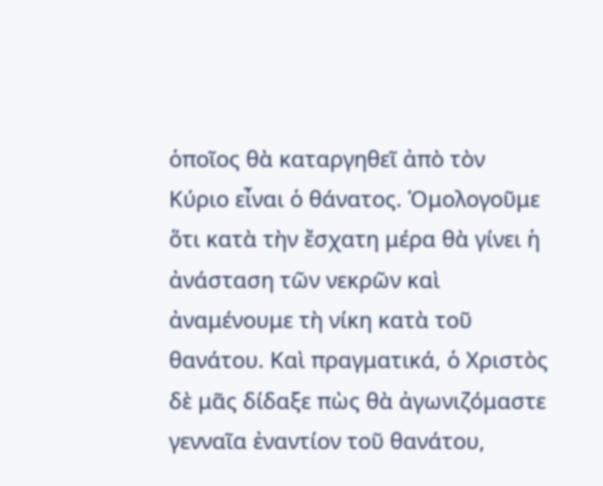ὁποῖος θὰ καταργηθεῖ ἀπὸ τὸν Κύριο εἶναι ὁ θάνατος. Ὁμολογοῦμε ὅτι κατὰ τὴν ἔσχατη μέρα θὰ γίνει ἡ ἀνάσταση τῶν νεκρῶν καὶ ἀναμένουμε τὴ νίκη κατὰ τοῦ θανάτου. Καὶ πραγματικά, ὁ Χριστὸς δὲ μᾶς δίδαξε πὼς θὰ ἀγωνιζόμαστε γενναῖα ἐναντίον τοῦ θανάτου,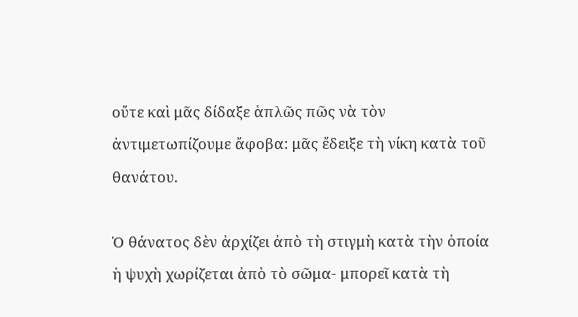οὔτε καὶ μᾶς δίδαξε ἁπλῶς πῶς νὰ τὸν ἀντιμετωπίζουμε ἄφοβα: μᾶς ἔδειξε τὴ νίκη κατὰ τοῦ θανάτου.

Ὁ θάνατος δὲν ἀρχίζει ἀπὸ τὴ στιγμὴ κατὰ τὴν ὁποία ἡ ψυχὴ χωρίζεται ἀπὸ τὸ σῶμα- μπορεῖ κατὰ τὴ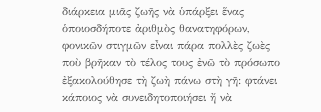διάρκεια μιᾶς ζωῆς νὰ ὑπάρξει ἕνας ὁποιοσδήποτε ἀριθμὸς θανατηφόρων, φονικῶν στιγμῶν εἶναι πάρα πολλὲς ζωὲς ποὺ βρῆκαν τὸ τέλος τους ἐνῶ τὸ πρόσωπο ἐξακολούθησε τὴ ζωὴ πάνω στὴ γῆ: φτάνει κάποιος νὰ συνειδητοποιήσει ἤ νὰ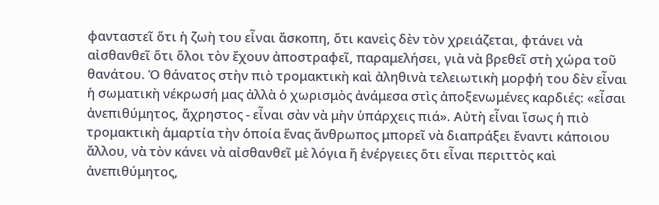φανταστεῖ ὅτι ἡ ζωὴ του εἶναι ἄσκοπη, ὅτι κανεὶς δὲν τὸν χρειάζεται, φτάνει νὰ αἰσθανθεῖ ὅτι ὅλοι τὸν ἔχουν ἀποστραφεῖ, παραμελήσει, γιὰ νὰ βρεθεῖ στὴ χώρα τοῦ θανάτου. Ὁ θάνατος στὴν πιὸ τρομακτικὴ καὶ ἀληθινὰ τελειωτικὴ μορφή του δὲν εἶναι ἡ σωματικὴ νέκρωσή μας ἀλλὰ ὁ χωρισμὸς ἀνάμεσα στὶς ἀποξενωμένες καρδιές: «εἶσαι ἀνεπιθύμητος, ἄχρηστος - εἶναι σὰν νὰ μὴν ὑπάρχεις πιά». Αὐτὴ εἶναι ἴσως ἡ πιὸ τρομακτικὴ ἁμαρτία τὴν ὁποία ἕνας ἄνθρωπος μπορεῖ νὰ διαπράξει ἔναντι κάποιου ἄλλου, νὰ τὸν κάνει νὰ αἰσθανθεῖ μὲ λόγια ἤ ἐνέργειες ὅτι εἶναι περιττὸς καὶ ἀνεπιθύμητος,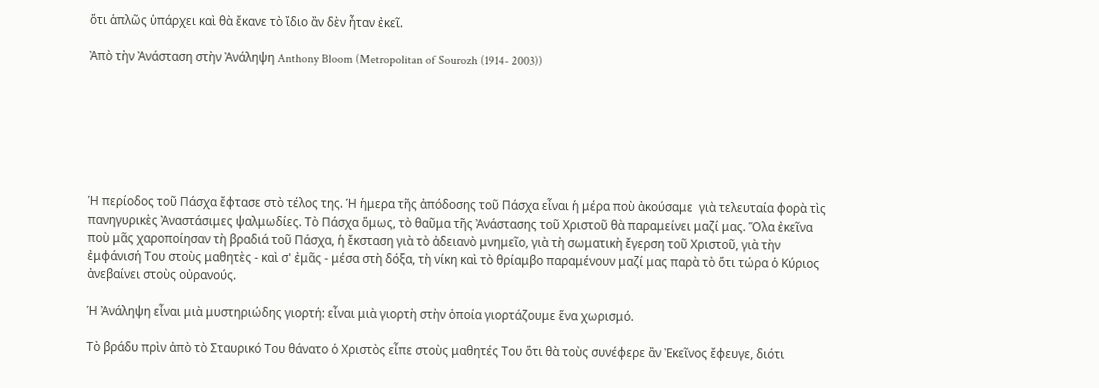ὅτι ἁπλῶς ὑπάρχει καὶ θὰ ἔκανε τὸ ἴδιο ἂν δὲν ἦταν ἐκεῖ.

Ἀπὸ τὴν Ἀνάσταση στὴν Ἀνάληψη Anthony Bloom (Metropolitan of Sourozh (1914- 2003))







Ἡ περίοδος τοῦ Πάσχα ἔφτασε στὸ τέλος της. Ἡ ἡμερα τῆς ἀπόδοσης τοῦ Πάσχα εἶναι ἡ μέρα ποὺ ἀκούσαμε  γιὰ τελευταία φορὰ τὶς πανηγυρικὲς Ἀναστάσιμες ψαλμωδίες. Τὸ Πάσχα ὅμως, τὸ θαῦμα τῆς Ἀνάστασης τοῦ Χριστοῦ θὰ παραμείνει μαζί μας. Ὅλα ἐκεῖνα ποὺ μᾶς χαροποίησαν τὴ βραδιά τοῦ Πάσχα, ἡ ἔκσταση γιὰ τὸ ἀδειανὸ μνημεῖο, γιὰ τὴ σωματικὴ ἔγερση τοῦ Χριστοῦ, γιὰ τὴν ἐμφάνισή Του στοὺς μαθητὲς - καὶ σ' ἐμᾶς - μέσα στὴ δόξα, τὴ νίκη καὶ τὸ θρίαμβο παραμένουν μαζί μας παρὰ τὸ ὅτι τώρα ὁ Κύριος ἀνεβαίνει στοὺς οὐρανούς.

Ἡ Ἀνάληψη εἶναι μιὰ μυστηριώδης γιορτή: εἶναι μιὰ γιορτὴ στὴν ὁποία γιορτάζουμε ἕνα χωρισμό.

Τὸ βράδυ πρὶν ἀπὸ τὸ Σταυρικό Του θάνατο ὁ Χριστὸς εἶπε στοὺς μαθητές Του ὅτι θὰ τοὺς συνέφερε ἂν Ἐκεῖνος ἔφευγε, διότι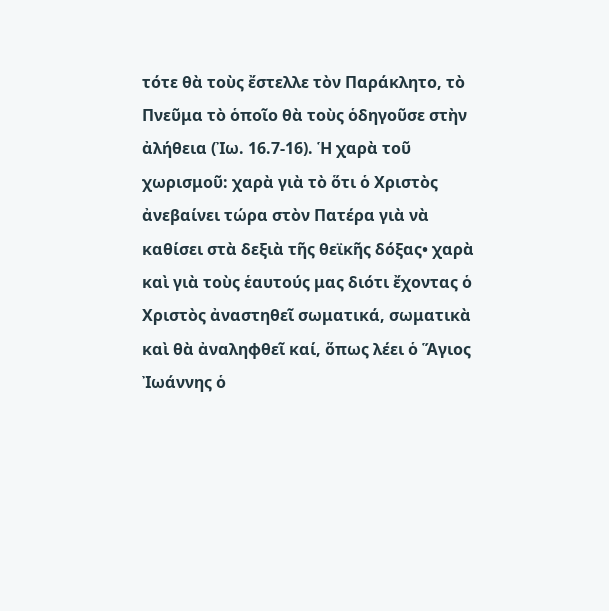τότε θὰ τοὺς ἔστελλε τὸν Παράκλητο, τὸ Πνεῦμα τὸ ὁποῖο θὰ τοὺς ὁδηγοῦσε στὴν ἀλήθεια (Ἰω. 16.7-16). Ἡ χαρὰ τοῦ χωρισμοῦ: χαρὰ γιὰ τὸ ὅτι ὁ Χριστὸς ἀνεβαίνει τώρα στὸν Πατέρα γιὰ νὰ καθίσει στὰ δεξιὰ τῆς θεϊκῆς δόξας• χαρὰ καὶ γιὰ τοὺς ἑαυτούς μας διότι ἔχοντας ὁ Χριστὸς ἀναστηθεῖ σωματικά, σωματικὰ καὶ θὰ ἀναληφθεῖ καί, ὅπως λέει ὁ Ἅγιος Ἰωάννης ὁ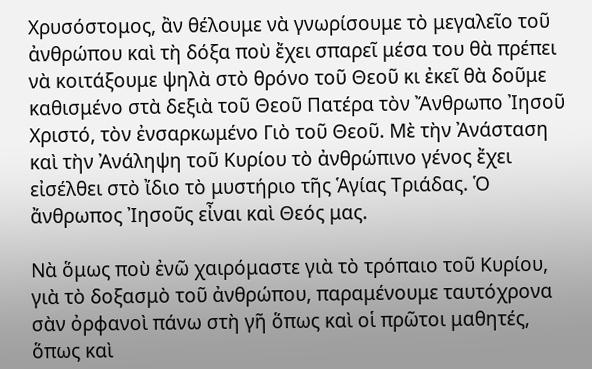Χρυσόστομος, ἂν θέλουμε νὰ γνωρίσουμε τὸ μεγαλεῖο τοῦ ἀνθρώπου καὶ τὴ δόξα ποὺ ἔχει σπαρεῖ μέσα του θὰ πρέπει νὰ κοιτάξουμε ψηλὰ στὸ θρόνο τοῦ Θεοῦ κι ἐκεῖ θὰ δοῦμε καθισμένο στὰ δεξιὰ τοῦ Θεοῦ Πατέρα τὸν Ἄνθρωπο Ἰησοῦ Χριστό, τὸν ἐνσαρκωμένο Γιὸ τοῦ Θεοῦ. Μὲ τὴν Ἀνάσταση καὶ τὴν Ἀνάληψη τοῦ Κυρίου τὸ ἀνθρώπινο γένος ἔχει εἰσέλθει στὸ ἴδιο τὸ μυστήριο τῆς Ἁγίας Τριάδας. Ὁ ἄνθρωπος Ἰησοῦς εἶναι καὶ Θεός μας.

Νὰ ὅμως ποὺ ἐνῶ χαιρόμαστε γιὰ τὸ τρόπαιο τοῦ Κυρίου, γιὰ τὸ δοξασμὸ τοῦ ἀνθρώπου, παραμένουμε ταυτόχρονα σὰν ὀρφανοὶ πάνω στὴ γῆ ὅπως καὶ οἱ πρῶτοι μαθητές, ὅπως καὶ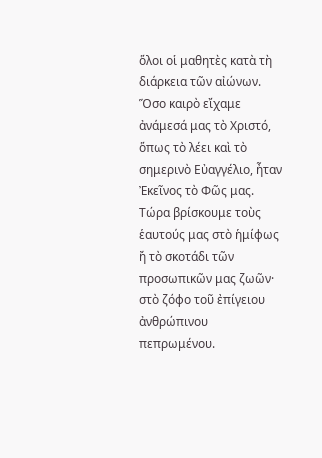ὅλοι οἱ μαθητὲς κατὰ τὴ διάρκεια τῶν αἰώνων. Ὅσο καιρὸ εἴχαμε ἀνάμεσά μας τὸ Χριστό, ὅπως τὸ λέει καὶ τὸ σημερινὸ Εὐαγγέλιο, ἦταν Ἐκεῖνος τὸ Φῶς μας. Τώρα βρίσκουμε τοὺς ἑαυτούς μας στὸ ἡμίφως ἤ τὸ σκοτάδι τῶν προσωπικῶν μας ζωῶν· στὸ ζόφο τοῦ ἐπίγειου ἀνθρώπινου πεπρωμένου.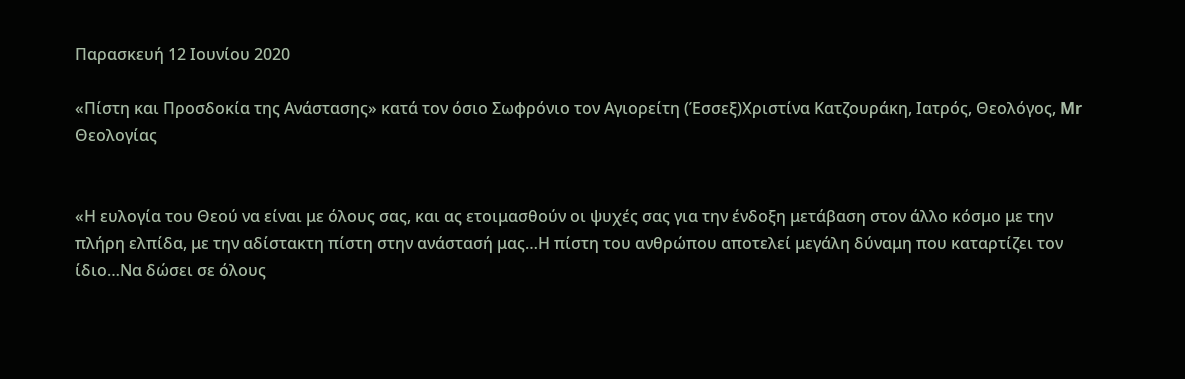Παρασκευή 12 Ιουνίου 2020

«Πίστη και Προσδοκία της Ανάστασης» κατά τον όσιο Σωφρόνιο τον Αγιορείτη (Έσσεξ)Χριστίνα Κατζουράκη, Ιατρός, Θεολόγος, Mr Θεολογίας


«Η ευλογία του Θεού να είναι με όλους σας, και ας ετοιμασθούν οι ψυχές σας για την ένδοξη μετάβαση στον άλλο κόσμο με την πλήρη ελπίδα, με την αδίστακτη πίστη στην ανάστασή μας…Η πίστη του ανθρώπου αποτελεί μεγάλη δύναμη που καταρτίζει τον ίδιο…Να δώσει σε όλους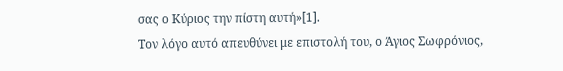σας ο Κύριος την πίστη αυτή»[1].
Τον λόγο αυτό απευθύνει με επιστολή του, ο Άγιος Σωφρόνιος,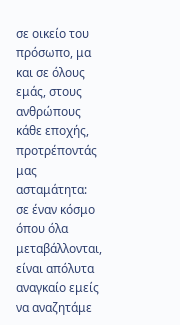σε οικείο του πρόσωπο, μα και σε όλους εμάς, στους ανθρώπους κάθε εποχής, προτρέποντάς μας ασταμάτητα: σε έναν κόσμο όπου όλα μεταβάλλονται, είναι απόλυτα αναγκαίο εμείς να αναζητάμε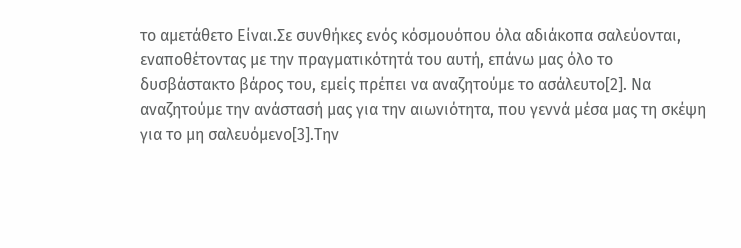το αμετάθετο Είναι.Σε συνθήκες ενός κόσμουόπου όλα αδιάκοπα σαλεύονται, εναποθέτοντας με την πραγματικότητά του αυτή, επάνω μας όλο το δυσβάστακτο βάρος του, εμείς πρέπει να αναζητούμε το ασάλευτο[2]. Να αναζητούμε την ανάστασή μας για την αιωνιότητα, που γεννά μέσα μας τη σκέψη για το μη σαλευόμενο[3].Την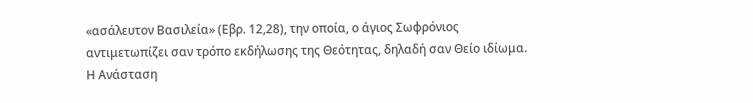«ασάλευτον Βασιλεία» (Εβρ. 12,28), την οποία, ο άγιος Σωφρόνιος αντιμετωπίζει σαν τρόπο εκδήλωσης της Θεότητας, δηλαδή σαν Θείο ιδίωμα.
Η Ανάσταση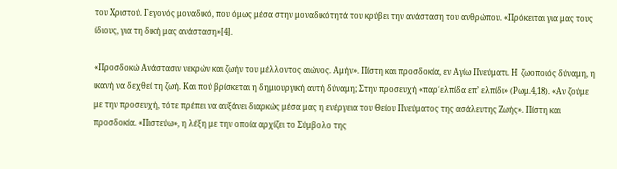του Χριστού. Γεγονός μοναδικό, που όμως μέσα στην μοναδικότητά του κρύβει την ανάσταση του ανθρώπου. «Πρόκειται για μας τους ίδιους, για τη δική μας ανάσταση»[4].

«Προσδοκώ Ανάστασιν νεκρών και ζωήν του μέλλοντος αιώνος. Αμήν». Πίστη και προσδοκία, εν Αγίω Πνεύματι. Η  ζωοποιός δύναμη, η ικανή να δεχθεί τη ζωή. Και πού βρίσκεται η δημιουργική αυτή δύναμη; Στην προσευχή «παρ΄ελπίδα επ’ ελπίδι» (Ρωμ.4,18). «Αν ζούμε με την προσευχή, τότε πρέπει να αυξάνει διαρκώς μέσα μας η ενέργεια του Θείου Πνεύματος της ασάλευτης Ζωής». Πίστη και προσδοκία. «Πιστεύω», η λέξη με την οποία αρχίζει το Σύμβολο της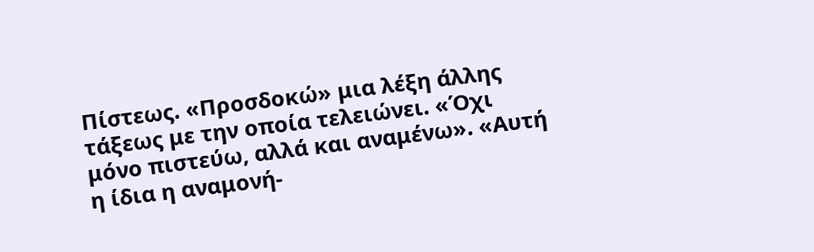Πίστεως. «Προσδοκώ» μια λέξη άλλης τάξεως με την οποία τελειώνει. «Όχι μόνο πιστεύω, αλλά και αναμένω». «Αυτή η ίδια η αναμονή-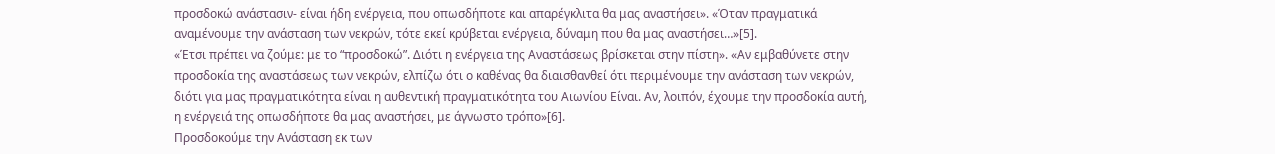προσδοκώ ανάστασιν- είναι ήδη ενέργεια, που οπωσδήποτε και απαρέγκλιτα θα μας αναστήσει». «Όταν πραγματικά αναμένουμε την ανάσταση των νεκρών, τότε εκεί κρύβεται ενέργεια, δύναμη που θα μας αναστήσει…»[5].
«Έτσι πρέπει να ζούμε: με το “προσδοκώ”. Διότι η ενέργεια της Αναστάσεως βρίσκεται στην πίστη». «Αν εμβαθύνετε στην προσδοκία της αναστάσεως των νεκρών, ελπίζω ότι ο καθένας θα διαισθανθεί ότι περιμένουμε την ανάσταση των νεκρών, διότι για μας πραγματικότητα είναι η αυθεντική πραγματικότητα του Αιωνίου Είναι. Αν, λοιπόν, έχουμε την προσδοκία αυτή, η ενέργειά της οπωσδήποτε θα μας αναστήσει, με άγνωστο τρόπο»[6].
Προσδοκούμε την Ανάσταση εκ των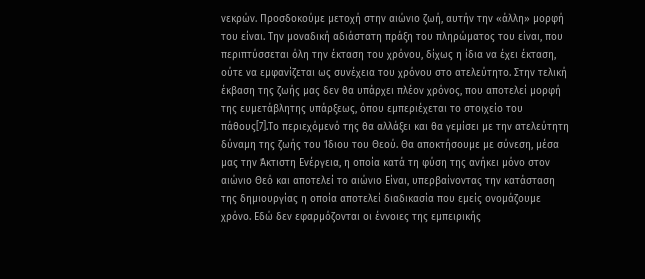νεκρών. Προσδοκούμε μετοχή στην αιώνιο ζωή, αυτήν την «άλλη» μορφή του είναι. Την μοναδική αδιάστατη πράξη του πληρώματος του είναι, που περιπτύσσεται όλη την έκταση του χρόνου, δίχως η ίδια να έχει έκταση, ούτε να εμφανίζεται ως συνέχεια του χρόνου στο ατελεύτητο. Στην τελική έκβαση της ζωής μας δεν θα υπάρχει πλέον χρόνος, που αποτελεί μορφή της ευμετάβλητης υπάρξεως, όπου εμπεριέχεται το στοιχείο του πάθους[7].Το περιεχόμενό της θα αλλάξει και θα γεμίσει με την ατελεύτητη δύναμη της ζωής του Ίδιου του Θεού. Θα αποκτήσουμε με σύνεση, μέσα μας την Άκτιστη Ενέργεια, η οποία κατά τη φύση της ανήκει μόνο στον αιώνιο Θεό και αποτελεί το αιώνιο Είναι, υπερβαίνοντας την κατάσταση της δημιουργίας η οποία αποτελεί διαδικασία που εμείς ονομάζουμε χρόνο. Εδώ δεν εφαρμόζονται οι έννοιες της εμπειρικής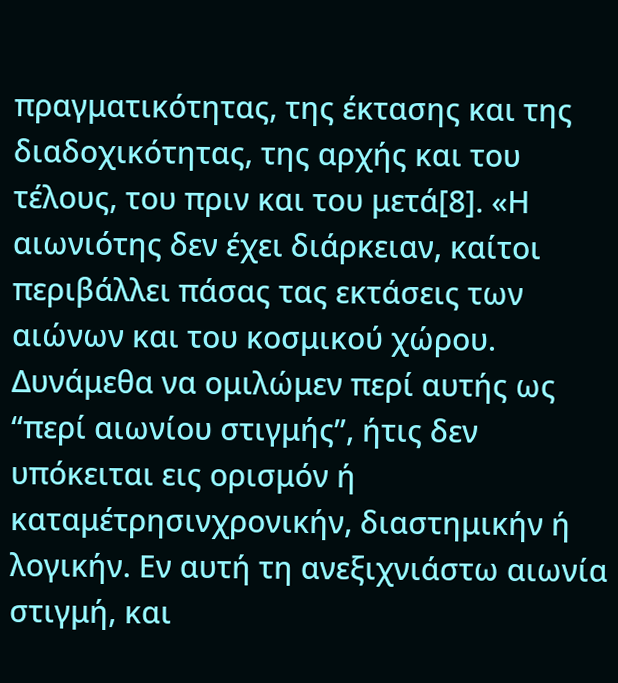πραγματικότητας, της έκτασης και της διαδοχικότητας, της αρχής και του τέλους, του πριν και του μετά[8]. «Η αιωνιότης δεν έχει διάρκειαν, καίτοι περιβάλλει πάσας τας εκτάσεις των αιώνων και του κοσμικού χώρου. Δυνάμεθα να ομιλώμεν περί αυτής ως “περί αιωνίου στιγμής”, ήτις δεν υπόκειται εις ορισμόν ή καταμέτρησινχρονικήν, διαστημικήν ή λογικήν. Εν αυτή τη ανεξιχνιάστω αιωνία στιγμή, και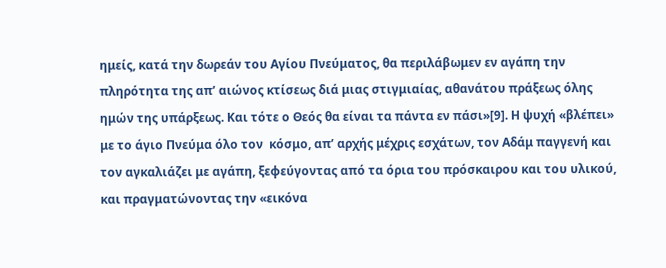ημείς, κατά την δωρεάν του Αγίου Πνεύματος, θα περιλάβωμεν εν αγάπη την πληρότητα της απ’ αιώνος κτίσεως διά μιας στιγμιαίας, αθανάτου πράξεως όλης ημών της υπάρξεως. Και τότε ο Θεός θα είναι τα πάντα εν πάσι»[9]. Η ψυχή «βλέπει» με το άγιο Πνεύμα όλο τον  κόσμο, απ’ αρχής μέχρις εσχάτων, τον Αδάμ παγγενή και τον αγκαλιάζει με αγάπη, ξεφεύγοντας από τα όρια του πρόσκαιρου και του υλικού, και πραγματώνοντας την «εικόνα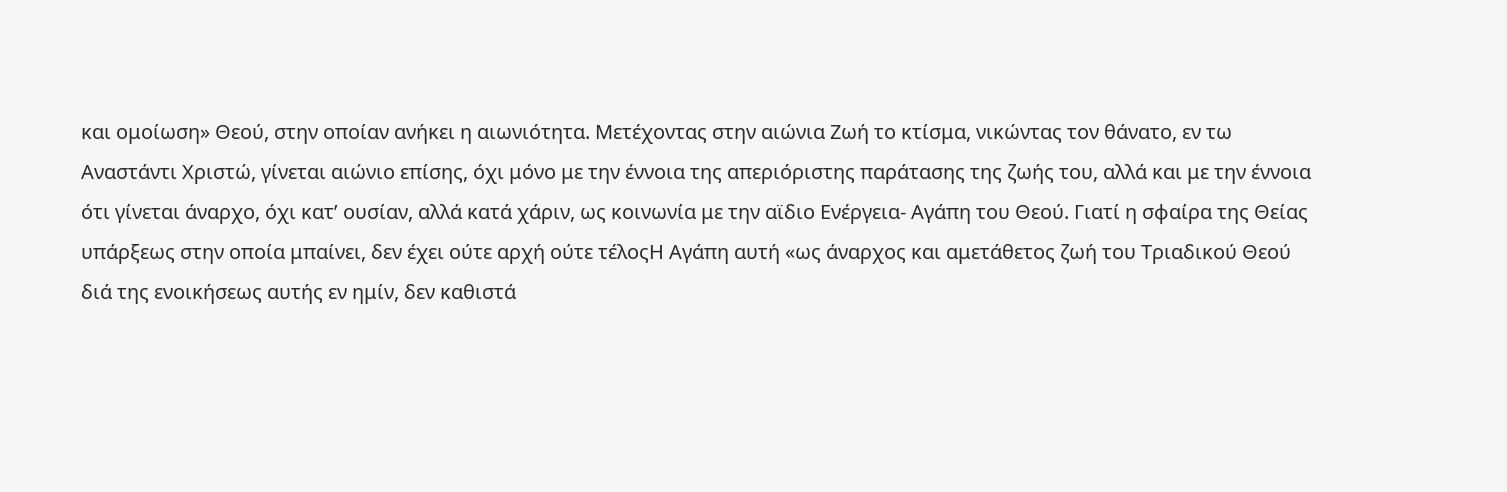και ομοίωση» Θεού, στην οποίαν ανήκει η αιωνιότητα. Μετέχοντας στην αιώνια Ζωή το κτίσμα, νικώντας τον θάνατο, εν τω Αναστάντι Χριστώ, γίνεται αιώνιο επίσης, όχι μόνο με την έννοια της απεριόριστης παράτασης της ζωής του, αλλά και με την έννοια ότι γίνεται άναρχο, όχι κατ’ ουσίαν, αλλά κατά χάριν, ως κοινωνία με την αϊδιο Ενέργεια- Αγάπη του Θεού. Γιατί η σφαίρα της Θείας υπάρξεως στην οποία μπαίνει, δεν έχει ούτε αρχή ούτε τέλοςΗ Αγάπη αυτή «ως άναρχος και αμετάθετος ζωή του Τριαδικού Θεού διά της ενοικήσεως αυτής εν ημίν, δεν καθιστά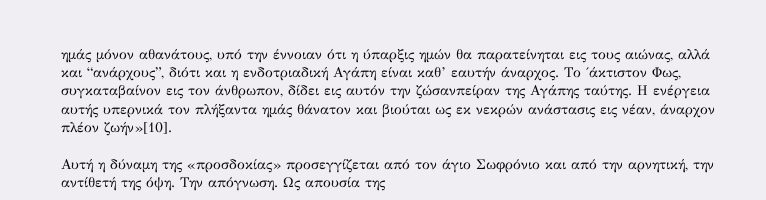ημάς μόνον αθανάτους, υπό την έννοιαν ότι η ύπαρξις ημών θα παρατείνηται εις τους αιώνας, αλλά και “ανάρχους”, διότι και η ενδοτριαδική Αγάπη είναι καθ’ εαυτήν άναρχος. Το ΄άκτιστον Φως, συγκαταβαίνον εις τον άνθρωπον, δίδει εις αυτόν την ζώσανπείραν της Αγάπης ταύτης. Η ενέργεια αυτής υπερνικά τον πλήξαντα ημάς θάνατον και βιούται ως εκ νεκρών ανάστασις εις νέαν, άναρχον πλέον ζωήν»[10].

Αυτή η δύναμη της «προσδοκίας» προσεγγίζεται από τον άγιο Σωφρόνιο και από την αρνητική, την αντίθετή της όψη. Την απόγνωση. Ως απουσία της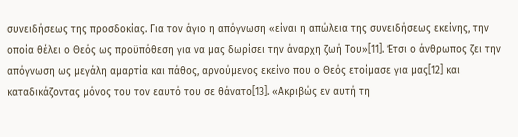συνειδήσεως της προσδοκίας. Για τον άγιο η απόγνωση «είναι η απώλεια της συνειδήσεως εκείνης, την οποία θέλει ο Θεός ως προϋπόθεση για να μας δωρίσει την άναρχη ζωή Του»[11]. Έτσι ο άνθρωπος ζει την απόγνωση ως μεγάλη αμαρτία και πάθος, αρνούμενος εκείνο που ο Θεός ετοίμασε για μας[12] και καταδικάζοντας μόνος του τον εαυτό του σε θάνατο[13]. «Ακριβώς εν αυτή τη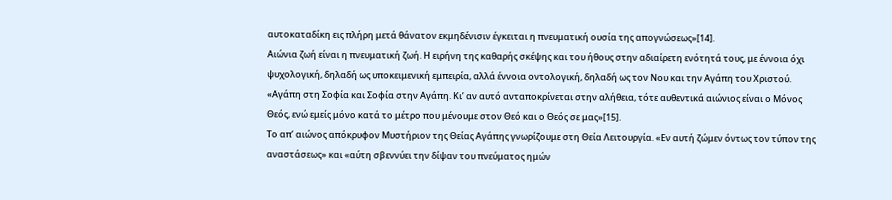αυτοκαταδίκη εις πλήρη μετά θάνατον εκμηδένισιν έγκειται η πνευματική ουσία της απογνώσεως»[14].
Αιώνια ζωή είναι η πνευματική ζωή. Η ειρήνη της καθαρής σκέψης και του ήθους στην αδιαίρετη ενότητά τους, με έννοια όχι ψυχολογική, δηλαδή ως υποκειμενική εμπειρία, αλλά έννοια οντολογική, δηλαδή ως τον Νου και την Αγάπη του Χριστού. «Αγάπη στη Σοφία και Σοφία στην Αγάπη. Κι’ αν αυτό ανταποκρίνεται στην αλήθεια, τότε αυθεντικά αιώνιος είναι ο Μόνος Θεός, ενώ εμείς μόνο κατά το μέτρο που μένουμε στον Θεό και ο Θεός σε μας»[15].
Το απ’ αιώνος απόκρυφον Μυστήριον της Θείας Αγάπης γνωρίζουμε στη Θεία Λειτουργία. «Εν αυτή ζώμεν όντως τον τύπον της αναστάσεως» και «αύτη σβεννύει την δίψαν του πνεύματος ημών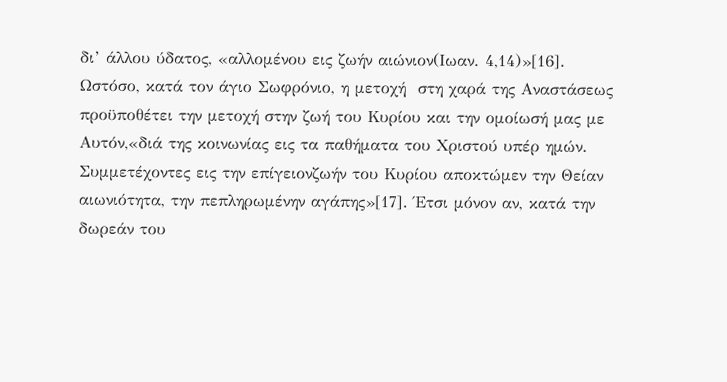δι’ άλλου ύδατος, «αλλομένου εις ζωήν αιώνιον(Ιωαν. 4,14)»[16].
Ωστόσο, κατά τον άγιο Σωφρόνιο, η μετοχή  στη χαρά της Αναστάσεως προϋποθέτει την μετοχή στην ζωή του Κυρίου και την ομοίωσή μας με Αυτόν,«διά της κοινωνίας εις τα παθήματα του Χριστού υπέρ ημών. Συμμετέχοντες εις την επίγειονζωήν του Κυρίου αποκτώμεν την Θείαν αιωνιότητα, την πεπληρωμένην αγάπης»[17]. Έτσι μόνον αν, κατά την δωρεάν του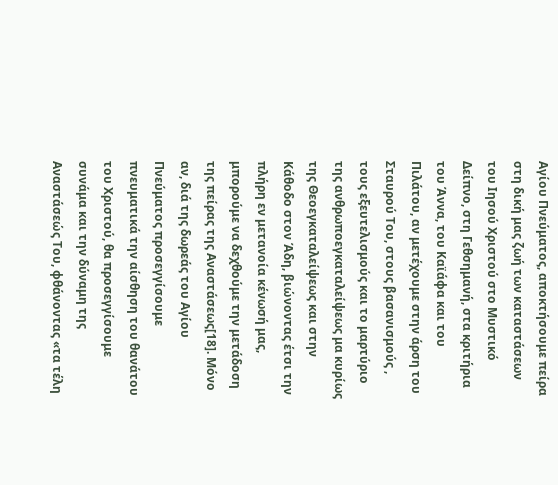Αγίου Πνεύματος, αποκτήσουμε πείρα στη δική μας ζωή των καταστάσεων του Ιησού Χριστού στο Μυστικό Δείπνο, στη Γεθσημανή, στα κριτήρια του Άννα, του Καϊάφα και του Πιλάτου, αν μετέχουμε στην άρση του Σταυρού Του, στους βασανισμούς , τους εξευτελισμούς και το μαρτύριο της ανθρωποεγκαταλείψεως μα κυρίως της Θεοεγκαταλείψεως και στην Κάθοδο στον Άδη, βιώνοντας έτσι την πλήρη εν μετανοία κένωσή μας, μπορούμε να δεχθούμε την μετάδοση της πείρας της Αναστάσεως[18]. Μόνο αν, διά της δωρεάς του Αγίου Πνεύματος προσεγγίσουμε πνευματικά την αίσθηση του θανάτου του Χριστού, θα προσεγγίσουμε συνάμα και την δύναμη της Αναστάσεώς Του, φθάνοντας «τα τέλη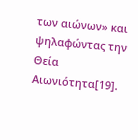των αιώνων» και ψηλαφώντας την Θεία Αιωνιότητα[19].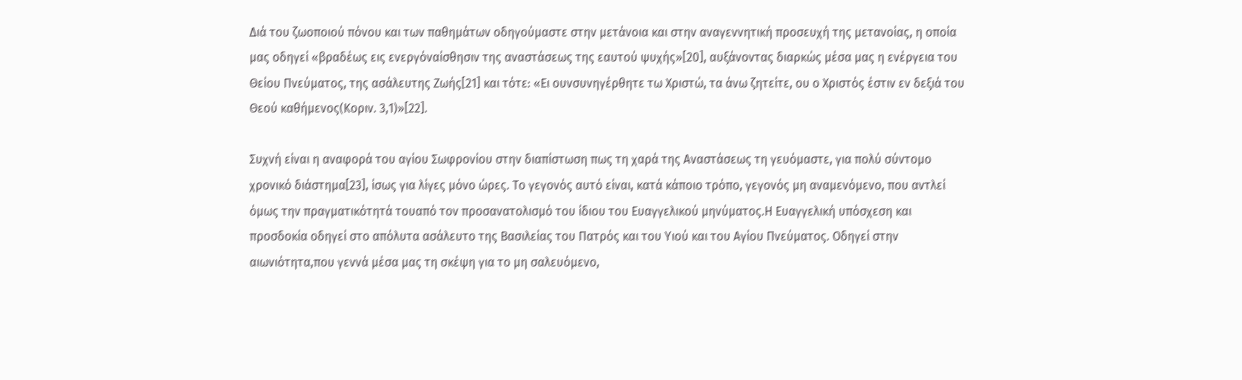Διά του ζωοποιού πόνου και των παθημάτων οδηγούμαστε στην μετάνοια και στην αναγεννητική προσευχή της μετανοίας, η οποία μας οδηγεί «βραδέως εις ενεργόναίσθησιν της αναστάσεως της εαυτού ψυχής»[20], αυξάνοντας διαρκώς μέσα μας η ενέργεια του Θείου Πνεύματος, της ασάλευτης Ζωής[21] και τότε: «Ει ουνσυνηγέρθητε τω Χριστώ, τα άνω ζητείτε, ου ο Χριστός έστιν εν δεξιά του Θεού καθήμενος(Κοριν. 3,1)»[22].

Συχνή είναι η αναφορά του αγίου Σωφρονίου στην διαπίστωση πως τη χαρά της Αναστάσεως τη γευόμαστε, για πολύ σύντομο χρονικό διάστημα[23], ίσως για λίγες μόνο ώρες. Το γεγονός αυτό είναι, κατά κάποιο τρόπο, γεγονός μη αναμενόμενο, που αντλεί όμως την πραγματικότητά τουαπό τον προσανατολισμό του ίδιου του Ευαγγελικού μηνύματος.Η Ευαγγελική υπόσχεση και προσδοκία οδηγεί στο απόλυτα ασάλευτο της Βασιλείας του Πατρός και του Υιού και του Αγίου Πνεύματος. Οδηγεί στην αιωνιότητα,που γεννά μέσα μας τη σκέψη για το μη σαλευόμενο,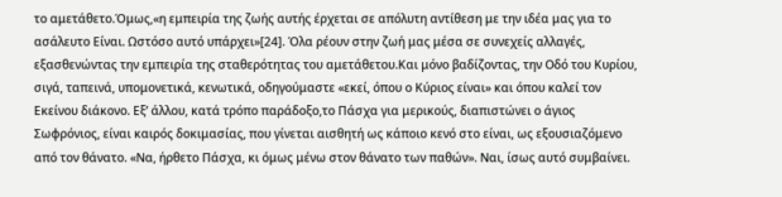το αμετάθετο.Όμως,«η εμπειρία της ζωής αυτής έρχεται σε απόλυτη αντίθεση με την ιδέα μας για το ασάλευτο Είναι. Ωστόσο αυτό υπάρχει»[24]. Όλα ρέουν στην ζωή μας μέσα σε συνεχείς αλλαγές, εξασθενώντας την εμπειρία της σταθερότητας του αμετάθετου.Και μόνο βαδίζοντας, την Οδό του Κυρίου, σιγά, ταπεινά, υπομονετικά, κενωτικά, οδηγούμαστε «εκεί, όπου ο Κύριος είναι» και όπου καλεί τον Εκείνου διάκονο. Εξ’ άλλου, κατά τρόπο παράδοξο,το Πάσχα για μερικούς, διαπιστώνει ο άγιος Σωφρόνιος, είναι καιρός δοκιμασίας, που γίνεται αισθητή ως κάποιο κενό στο είναι, ως εξουσιαζόμενο από τον θάνατο. «Να, ήρθετο Πάσχα, κι όμως μένω στον θάνατο των παθών». Ναι, ίσως αυτό συμβαίνει.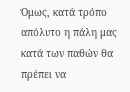Όμως, κατά τρόπο απόλυτο η πάλη μας κατά των παθών θα πρέπει να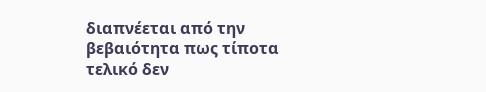διαπνέεται από την βεβαιότητα πως τίποτα τελικό δεν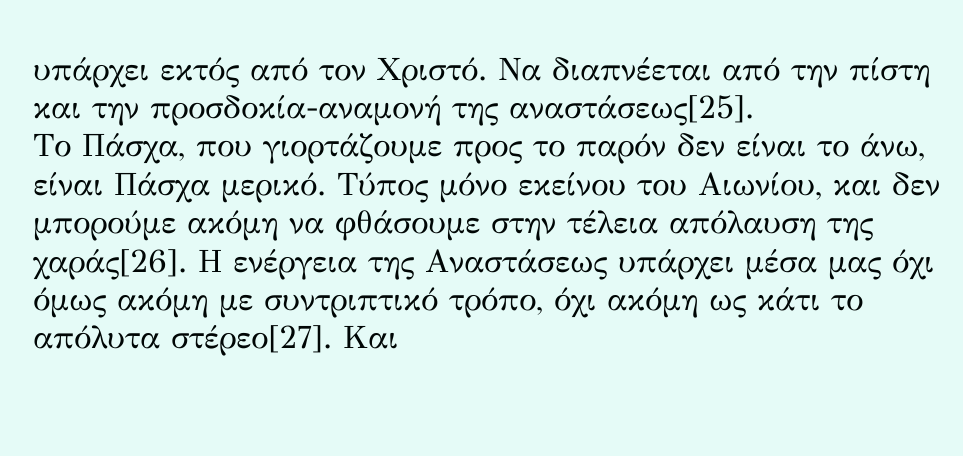υπάρχει εκτός από τον Χριστό. Να διαπνέεται από την πίστη και την προσδοκία-αναμονή της αναστάσεως[25].
Το Πάσχα, που γιορτάζουμε προς το παρόν δεν είναι το άνω, είναι Πάσχα μερικό. Τύπος μόνο εκείνου του Αιωνίου, και δεν μπορούμε ακόμη να φθάσουμε στην τέλεια απόλαυση της χαράς[26]. Η ενέργεια της Αναστάσεως υπάρχει μέσα μας όχι όμως ακόμη με συντριπτικό τρόπο, όχι ακόμη ως κάτι το απόλυτα στέρεο[27]. Και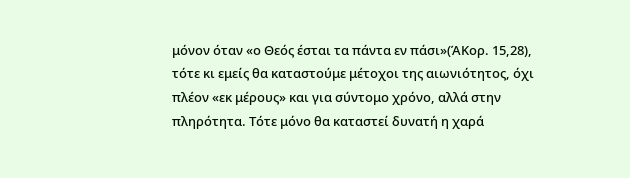μόνον όταν «ο Θεός έσται τα πάντα εν πάσι»(ΆΚορ. 15,28), τότε κι εμείς θα καταστούμε μέτοχοι της αιωνιότητος, όχι πλέον «εκ μέρους» και για σύντομο χρόνο, αλλά στην πληρότητα. Τότε μόνο θα καταστεί δυνατή η χαρά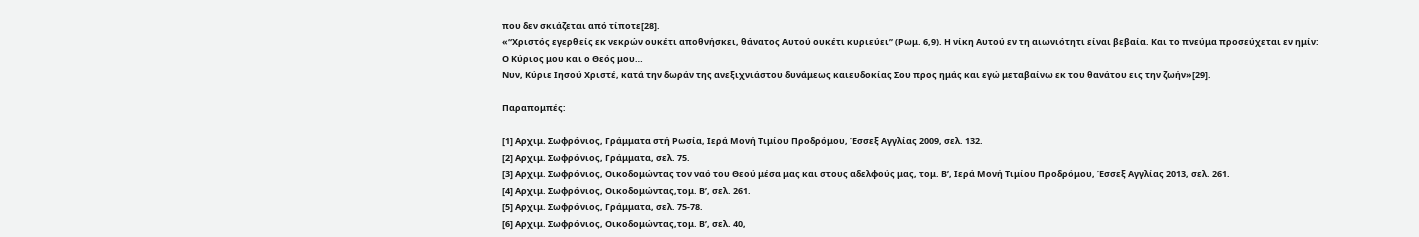που δεν σκιάζεται από τίποτε[28].
«“Χριστός εγερθείς εκ νεκρών ουκέτι αποθνήσκει, θάνατος Αυτού ουκέτι κυριεύει” (Ρωμ. 6,9). Η νίκη Αυτού εν τη αιωνιότητι είναι βεβαία. Και το πνεύμα προσεύχεται εν ημίν:
Ο Κύριος μου και ο Θεός μου…
Νυν, Κύριε Ιησού Χριστέ, κατά την δωράν της ανεξιχνιάστου δυνάμεως καιευδοκίας Σου προς ημάς και εγώ μεταβαίνω εκ του θανάτου εις την ζωήν»[29].

Παραπομπές:

[1] Αρχιμ. Σωφρόνιος, Γράμματα στή Ρωσία, Ιερά Μονή Τιμίου Προδρόμου, Έσσεξ Αγγλίας 2009, σελ. 132.
[2] Αρχιμ. Σωφρόνιος, Γράμματα, σελ. 75.
[3] Αρχιμ. Σωφρόνιος, Οικοδομώντας τον ναό του Θεού μέσα μας και στους αδελφούς μας, τομ. Β’, Ιερά Μονή Τιμίου Προδρόμου, Έσσεξ Αγγλίας 2013, σελ. 261.
[4] Αρχιμ. Σωφρόνιος, Οικοδομώντας,τομ. Β’, σελ. 261.
[5] Αρχιμ. Σωφρόνιος, Γράμματα, σελ. 75-78.
[6] Αρχιμ. Σωφρόνιος, Οικοδομώντας,τομ. Β’, σελ. 40,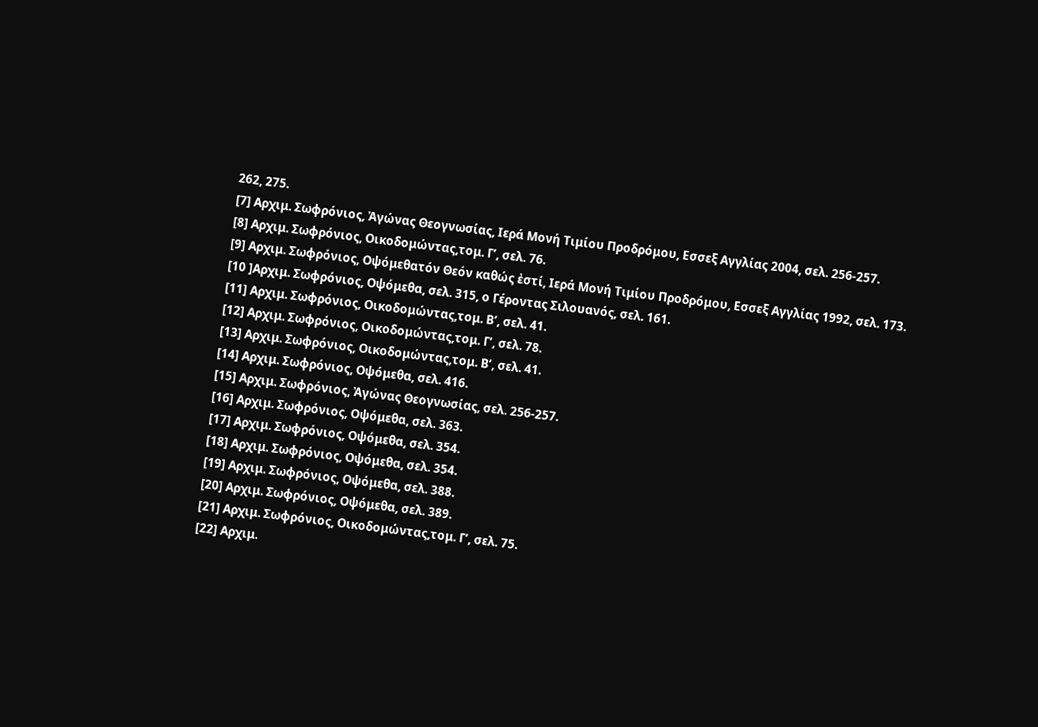262, 275.
[7] Αρχιμ. Σωφρόνιος, Ἀγώνας Θεογνωσίας, Ιερά Μονή Τιμίου Προδρόμου, Εσσεξ Αγγλίας 2004, σελ. 256-257.
[8] Αρχιμ. Σωφρόνιος, Οικοδομώντας,τομ. Γ’, σελ. 76.
[9] Αρχιμ. Σωφρόνιος, Οψόμεθατόν Θεόν καθώς ἐστί, Ιερά Μονή Τιμίου Προδρόμου, Εσσεξ Αγγλίας 1992, σελ. 173.
[10 ]Αρχιμ. Σωφρόνιος, Οψόμεθα, σελ. 315, ο Γέροντας Σιλουανός, σελ. 161.
[11] Αρχιμ. Σωφρόνιος, Οικοδομώντας,τομ. Β’, σελ. 41.
[12] Αρχιμ. Σωφρόνιος, Οικοδομώντας,τομ. Γ’, σελ. 78.
[13] Αρχιμ. Σωφρόνιος, Οικοδομώντας,τομ. Β’, σελ. 41.
[14] Αρχιμ. Σωφρόνιος, Οψόμεθα, σελ. 416.
[15] Αρχιμ. Σωφρόνιος, Ἀγώνας Θεογνωσίας, σελ. 256-257.
[16] Αρχιμ. Σωφρόνιος, Οψόμεθα, σελ. 363.
[17] Αρχιμ. Σωφρόνιος, Οψόμεθα, σελ. 354.
[18] Αρχιμ. Σωφρόνιος, Οψόμεθα, σελ. 354.
[19] Αρχιμ. Σωφρόνιος, Οψόμεθα, σελ. 388.
[20] Αρχιμ. Σωφρόνιος, Οψόμεθα, σελ. 389.
[21] Αρχιμ. Σωφρόνιος, Οικοδομώντας,τομ. Γ’, σελ. 75.
[22] Αρχιμ.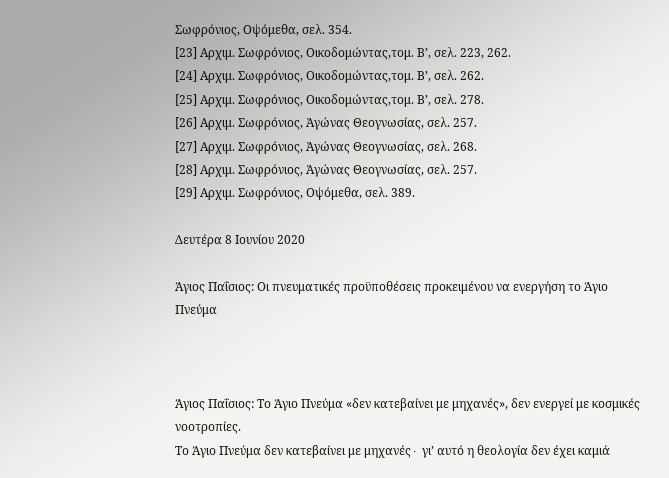Σωφρόνιος, Οψόμεθα, σελ. 354.
[23] Αρχιμ. Σωφρόνιος, Οικοδομώντας,τομ. Β’, σελ. 223, 262.
[24] Αρχιμ. Σωφρόνιος, Οικοδομώντας,τομ. Β’, σελ. 262.
[25] Αρχιμ. Σωφρόνιος, Οικοδομώντας,τομ. Β’, σελ. 278.
[26] Αρχιμ. Σωφρόνιος, Ἀγώνας Θεογνωσίας, σελ. 257.
[27] Αρχιμ. Σωφρόνιος, Ἀγώνας Θεογνωσίας, σελ. 268.
[28] Αρχιμ. Σωφρόνιος, Ἀγώνας Θεογνωσίας, σελ. 257.
[29] Αρχιμ. Σωφρόνιος, Οψόμεθα, σελ. 389.

Δευτέρα 8 Ιουνίου 2020

Άγιος Παΐσιος: Οι πνευματικές προϋποθέσεις προκειμένου να ενεργήση το Άγιο Πνεύμα



Άγιος Παΐσιος: Το Άγιο Πνεύμα «δεν κατεβαίνει με μηχανές», δεν ενεργεί με κοσμικές νοοτροπίες.
Το Άγιο Πνεύμα δεν κατεβαίνει με μηχανές∙ γι’ αυτό η θεολογία δεν έχει καμιά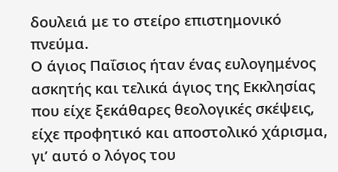δουλειά με το στείρο επιστημονικό πνεύμα.
Ο άγιος Παΐσιος ήταν ένας ευλογημένος ασκητής και τελικά άγιος της Εκκλησίας που είχε ξεκάθαρες θεολογικές σκέψεις, είχε προφητικό και αποστολικό χάρισμα, γι’ αυτό ο λόγος του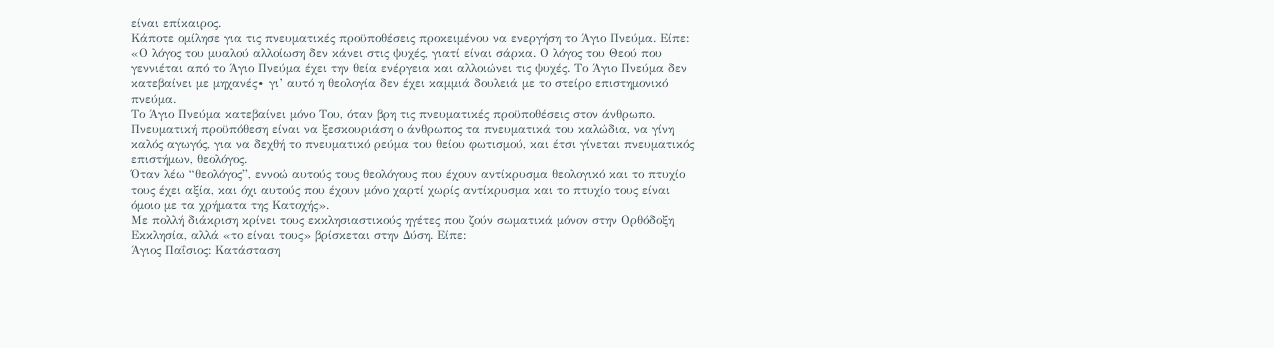είναι επίκαιρος.
Κάποτε ομίλησε για τις πνευματικές προϋποθέσεις προκειμένου να ενεργήση το Άγιο Πνεύμα. Είπε:
«Ο λόγος του μυαλού αλλοίωση δεν κάνει στις ψυχές, γιατί είναι σάρκα. Ο λόγος του Θεού που γεννιέται από το Άγιο Πνεύμα έχει την θεία ενέργεια και αλλοιώνει τις ψυχές. Το Άγιο Πνεύμα δεν κατεβαίνει με μηχανές∙ γι’ αυτό η θεολογία δεν έχει καμμιά δουλειά με το στείρο επιστημονικό πνεύμα.
Το Άγιο Πνεύμα κατεβαίνει μόνο Του, όταν βρη τις πνευματικές προϋποθέσεις στον άνθρωπο. Πνευματική προϋπόθεση είναι να ξεσκουριάση ο άνθρωπος τα πνευματικά του καλώδια, να γίνη καλός αγωγός, για να δεχθή το πνευματικό ρεύμα του θείου φωτισμού, και έτσι γίνεται πνευματικός επιστήμων, θεολόγος.
Όταν λέω “θεολόγος”, εννοώ αυτούς τους θεολόγους που έχουν αντίκρυσμα θεολογικό και το πτυχίο τους έχει αξία, και όχι αυτούς που έχουν μόνο χαρτί χωρίς αντίκρυσμα και το πτυχίο τους είναι όμοιο με τα χρήματα της Κατοχής».
Με πολλή διάκριση κρίνει τους εκκλησιαστικούς ηγέτες που ζούν σωματικά μόνον στην Ορθόδοξη Εκκλησία, αλλά «το είναι τους» βρίσκεται στην Δύση. Είπε:
Άγιος Παΐσιος: Κατάσταση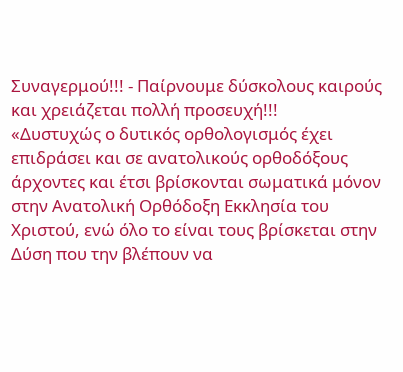Συναγερμού!!! - Παίρνουμε δύσκολους καιρούς και χρειάζεται πολλή προσευχή!!!
«Δυστυχώς ο δυτικός ορθολογισμός έχει επιδράσει και σε ανατολικούς ορθοδόξους άρχοντες και έτσι βρίσκονται σωματικά μόνον στην Ανατολική Ορθόδοξη Εκκλησία του Χριστού, ενώ όλο το είναι τους βρίσκεται στην Δύση που την βλέπουν να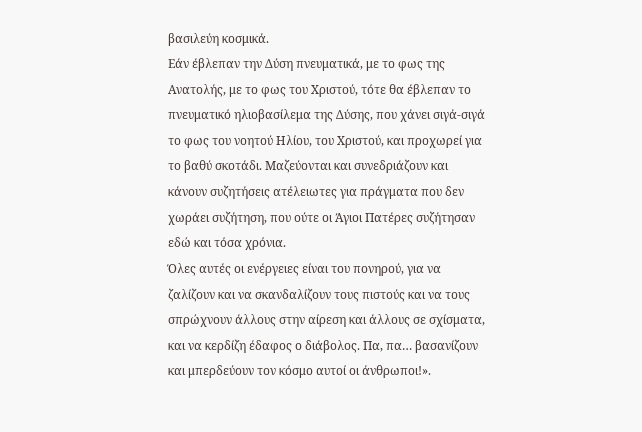βασιλεύη κοσμικά.
Εάν έβλεπαν την Δύση πνευματικά, με το φως της Ανατολής, με το φως του Χριστού, τότε θα έβλεπαν το πνευματικό ηλιοβασίλεμα της Δύσης, που χάνει σιγά-σιγά το φως του νοητού Ηλίου, του Χριστού, και προχωρεί για το βαθύ σκοτάδι. Μαζεύονται και συνεδριάζουν και κάνουν συζητήσεις ατέλειωτες για πράγματα που δεν χωράει συζήτηση, που ούτε οι Άγιοι Πατέρες συζήτησαν εδώ και τόσα χρόνια.
Όλες αυτές οι ενέργειες είναι του πονηρού, για να ζαλίζουν και να σκανδαλίζουν τους πιστούς και να τους σπρώχνουν άλλους στην αίρεση και άλλους σε σχίσματα, και να κερδίζη έδαφος ο διάβολος. Πα, πα… βασανίζουν και μπερδεύουν τον κόσμο αυτοί οι άνθρωποι!».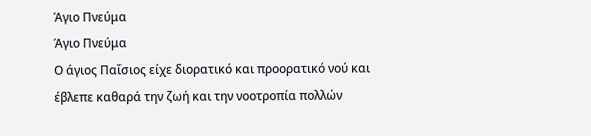Άγιο Πνεύμα
Άγιο Πνεύμα
Ο άγιος Παΐσιος είχε διορατικό και προορατικό νού και έβλεπε καθαρά την ζωή και την νοοτροπία πολλών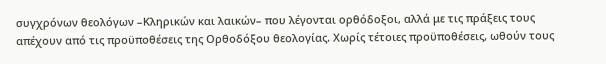συγχρόνων θεολόγων –Κληρικών και λαικών– που λέγονται ορθόδοξοι, αλλά με τις πράξεις τους απέχουν από τις προϋποθέσεις της Ορθοδόξου θεολογίας. Χωρίς τέτοιες προϋποθέσεις, ωθούν τους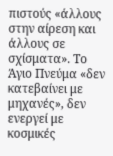πιστούς «άλλους στην αίρεση και άλλους σε σχίσματα». Το Άγιο Πνεύμα «δεν κατεβαίνει με μηχανές», δεν ενεργεί με κοσμικές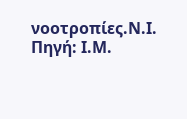νοοτροπίες.Ν.Ι.
Πηγή: Ι.Μ.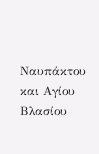Ναυπάκτου και Αγίου Βλασίου